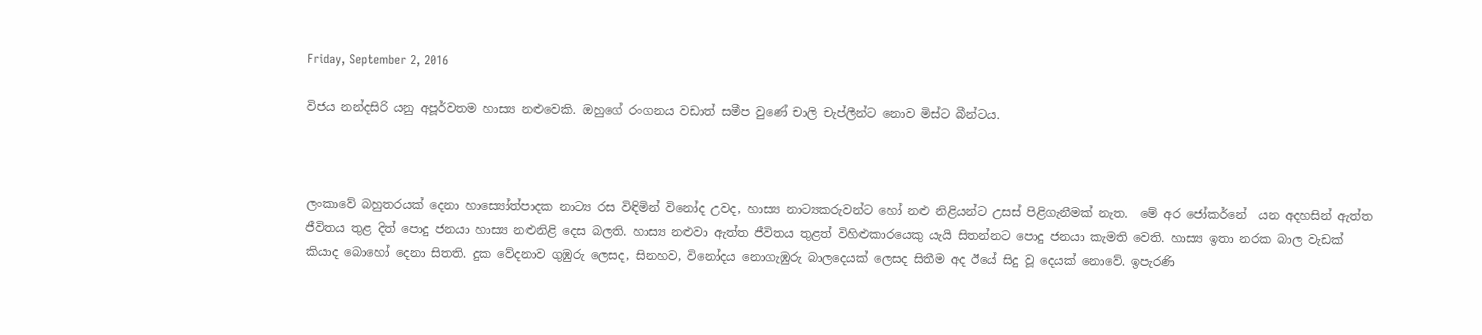Friday, September 2, 2016

විජය නන්දසිරි යනු අපූර්වතම හාස්‍ය නළුවෙකි. ඔහුගේ රංගනය වඩාත් සමීප වුණේ චාලි චැප්ලීන්ට නොව මිස්ට බීන්ටය.



ලංකාවේ බහුතරයක් දෙනා හාස්‍යෝත්පාදක නාට්‍ය රස විඳිමින් විනෝද උවද, හාස්‍ය නාට්‍යකරුවන්ට හෝ නළු නිළියන්ට උසස් පිළිගැනීමක් නැත.  මේ අර ජෝකර්නේ  යන අදහසින් ඇත්ත ජීවිතය තුළ දිත් පොදු ජනයා හාස්‍ය නළුනිළි දෙස බලති. හාස්‍ය නළුවා ඇත්ත ජීවිතය තුළත් විහිළුකාරයෙකු යැයි සිතන්නට පොදු ජනයා කැමති වෙති. හාස්‍ය ඉතා නරක බාල වැඩක් කියාද බොහෝ දෙනා සිතති. දුක වේදනාව ගුඹුරු ලෙසද, සිනහව, විනෝදය නොගැඹුරු බාලදෙයක් ලෙසද සිතීම අද ඊයේ සිදු වූ දෙයක් නොවේ. ඉපැරණි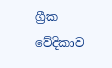ග්‍රීක වේදිකාව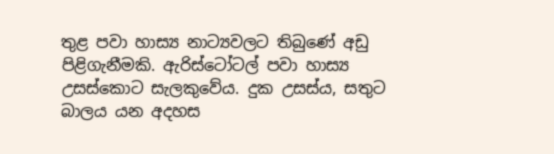තුළ පවා හාස්‍ය නාට්‍යවලට තිබුණේ අඩු පිළිගැනීමකි. ඇරිස්ටෝටල් පවා හාස්‍ය උසස්කොට සැලකුවේය. දුක උසස්ය, සතුට බාලය යන අදහස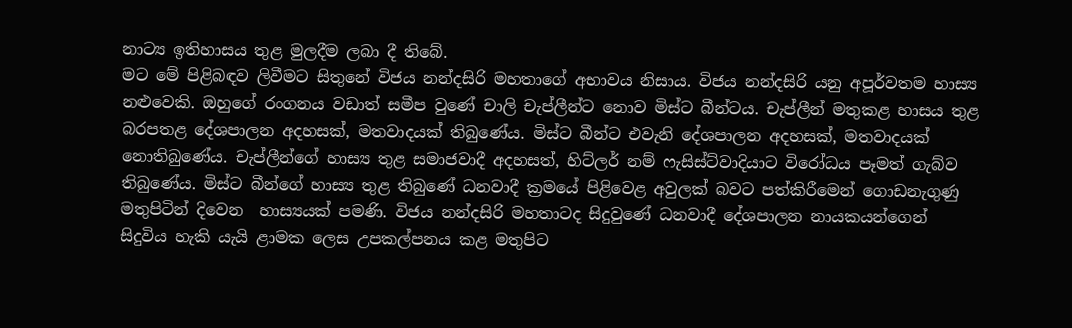නාට්‍ය ඉතිහාසය තුළ මුලදීම ලබා දී තිබේ.
මට මේ පිළිබඳව ලිවීමට සිතුනේ විජය නන්දසිරි මහතාගේ අභාවය නිසාය. විජය නන්දසිරි යනු අපූර්වතම හාස්‍ය නළුවෙකි. ඔහුගේ රංගනය වඩාත් සමීප වුණේ චාලි චැප්ලීන්ට නොව මිස්ට බීන්ටය. චැප්ලීන් මතුකළ හාසය තුළ බරපතළ දේශපාලන අදහසක්, මතවාදයක් තිබුණේය. මිස්ට බීන්ට එවැනි දේශපාලන අදහසක්, මතවාදයක් නොතිබුණේය. චැප්ලීන්ගේ හාස්‍ය තුළ සමාජවාදී අදහසත්, හිට්ලර් නම් ෆැසිස්ට්වාදියාට විරෝධය පෑමත් ගැබ්ව තිබුණේය. මිස්ට බීන්ගේ හාස්‍ය තුළ තිබුණේ ධනවාදී ක්‍රමයේ පිළිවෙළ අවුලක් බවට පත්කිරීමෙන් ගොඩනැගුණු මතුපිටින් දිවෙන  හාස්‍යයක් පමණි. විජය නන්දසිරි මහතාටද සිදුවුණේ ධනවාදී දේශපාලන නායකයන්ගෙන් සිදුවිය හැකි යැයි ළාමක ලෙස උපකල්පනය කළ මතුපිට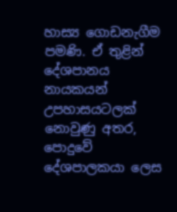හාස්‍ය ගොඩනැගීම පමණි. ඒ තුළින් දේශපානය නායකයන් උපහාසයටලක් නොවුණු අතර, පොදුවේ දේශපාලකයා ලෙස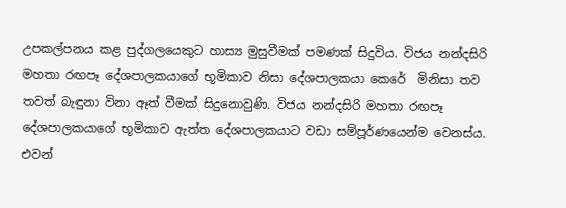උපකල්පනය කළ පුද්ගලයෙකුට හාස්‍ය මුසුවීමක් පමණක් සිදුවිය. විජය නන්දසිරි මහතා රඟපෑ දේශපාලකයාගේ භූමිකාව නිසා දේශපාලකයා කෙරේ  මිනිසා තව තවත් බැඳුනා විනා ඈත් වීමක් සිදුනොවුණි. විජය නන්දසිරි මහතා රඟපෑ දේශපාලකයාගේ භූමිකාව ඇත්ත දේශපාලකයාට වඩා සම්පූර්ණයෙන්ම වෙනස්ය. එවන්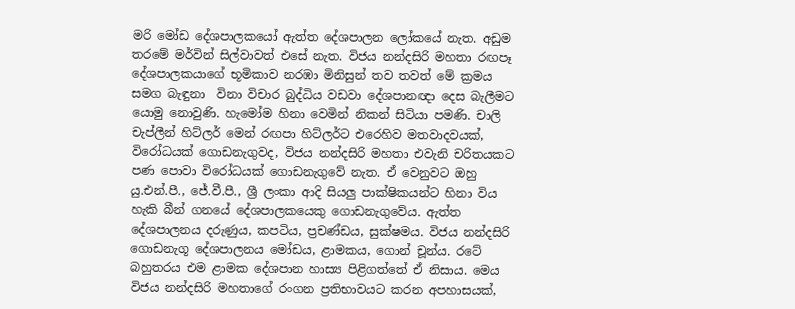මරි මෝඩ දේශපාලකයෝ ඇත්ත දේශපාලන ලෝකයේ නැත. අඩුම තරමේ මර්වින් සිල්වාවත් එසේ නැත. විජය නන්දසිරි මහතා රඟපෑ දේශපාලකයාගේ භූමිකාව නරඹා මිනිසුන් තව තවත් මේ ක්‍රමය සමග බැඳුනා  විනා විචාර බුද්ධිය වඩවා දේශපානඥා දෙස බැලීමට යොමු නොවුණි. හැමෝම හිනා වෙමින් නිකන් සිටියා පමණි. චාලි චැප්ලීන් හිට්ලර් මෙන් රඟපා හිට්ලර්ට එරෙහිව මතවාදවයක්, විරෝධයක් ගොඩනැගුවද, විජය නන්දසිරි මහතා එවැනි චරිතයකට පණ පොවා විරෝධයක් ගොඩනැගුවේ නැත. ඒ වෙනුවට ඔහු යු.එන්.පී., ජේ.වී.පී., ශ්‍රී ලංකා ආදි සියලු පාක්ෂිකයන්ට හිනා විය හැකි බීන් ගනයේ දේශපාලකයෙකු ගොඩනැගුවේය. ඇත්ත දේශපාලනය දරුණුය, කපටිය, ප්‍රචණ්ඩය, සුක්ෂමය. විජය නන්දසිරි ගොඩනැගූ දේශපාලනය මෝඩය, ළාමකය, ගොන් චූන්ය. රටේ බහුතරය එම ළාමක දේශපාන හාස්‍ය පිළිගත්තේ ඒ නිසාය. මෙය විජය නන්දසිරි මහතාගේ රංගන ප්‍රතිභාවයට කරන අපහාසයක්,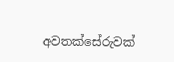අවතක්සේරුවක්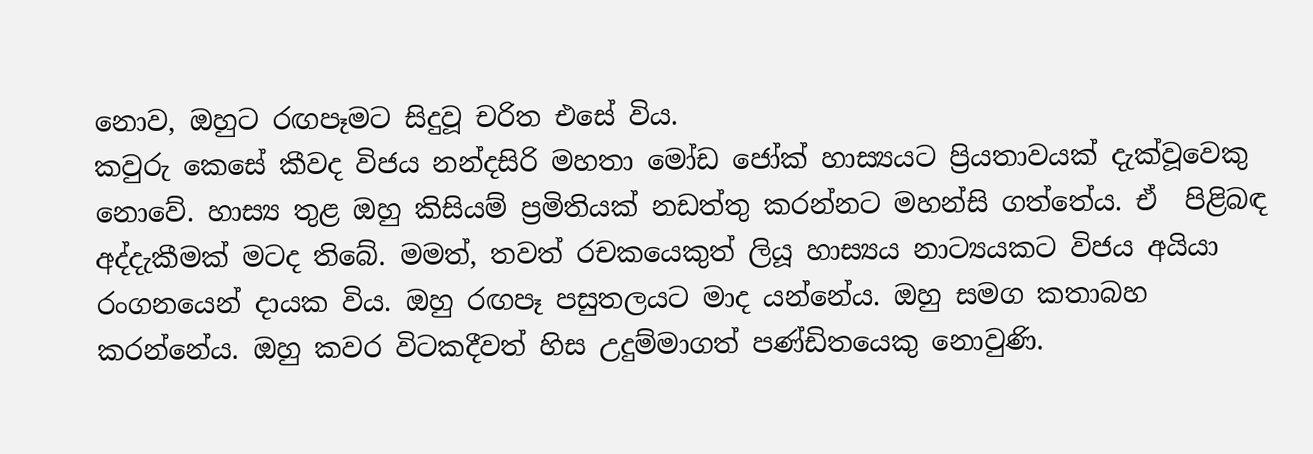නොව, ඔහුට රඟපෑමට සිදුවූ චරිත එසේ විය.
කවුරු කෙසේ කීවද විජය නන්දසිරි මහතා මෝඩ ජෝක් හාස්‍යයට ප්‍රියතාවයක් දැක්වූවෙකු නොවේ. හාස්‍ය තුළ ඔහු කිසියම් ප්‍රමිතියක් නඩත්තු කරන්නට මහන්සි ගත්තේය. ඒ  පිළිබඳ අද්දැකීමක් මටද තිබේ. මමත්, තවත් රචකයෙකුත් ලියූ හාස්‍යය නාට්‍යයකට විජය අයියා රංගනයෙන් දායක විය. ඔහු රඟපෑ පසුතලයට මාද යන්නේය. ඔහු සමග කතාබහ කරන්නේය. ඔහු කවර විටකදීවත් හිස උදුම්මාගත් පණ්ඩිතයෙකු නොවුණි.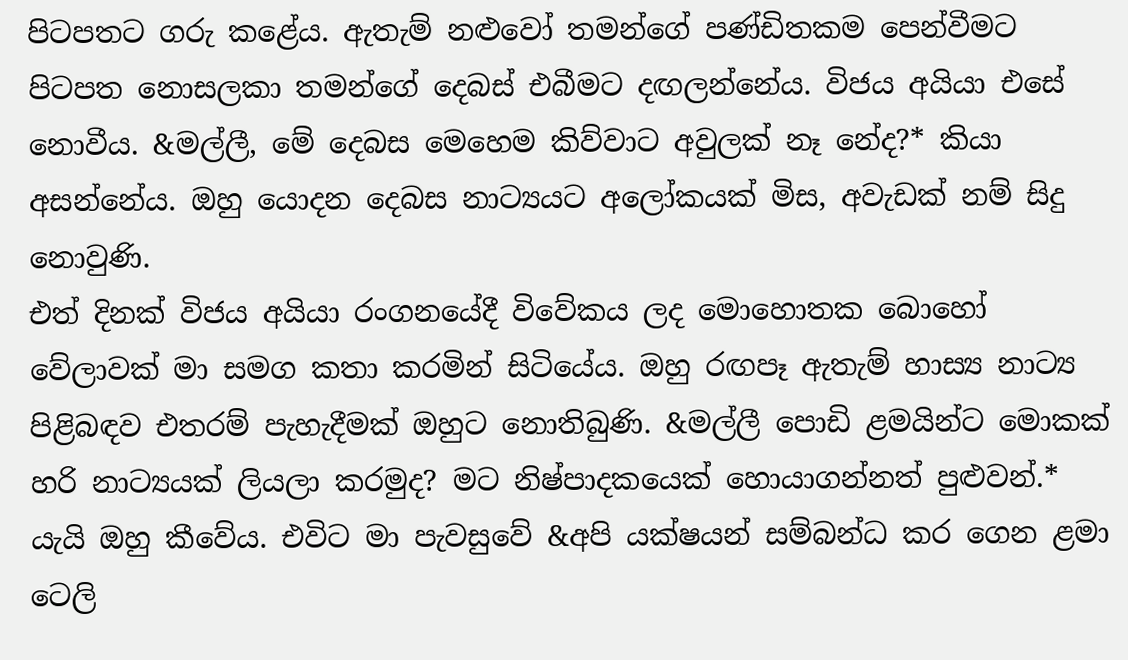පිටපතට ගරු කළේය. ඇතැම් නළුවෝ තමන්ගේ පණ්ඩිතකම පෙන්වීමට පිටපත නොසලකා තමන්ගේ දෙබස් එබීමට දඟලන්නේය. විජය අයියා එසේ නොවීය. &මල්ලී, මේ දෙබස මෙහෙම කිව්වාට අවුලක් නෑ නේද?* කියා අසන්නේය. ඔහු යොදන දෙබස නාට්‍යයට අලෝකයක් මිස, අවැඩක් නම් සිදු නොවුණි.
එත් දිනක් විජය අයියා රංගනයේදී විවේකය ලද මොහොතක බොහෝ වේලාවක් මා සමග කතා කරමින් සිටියේය. ඔහු රඟපෑ ඇතැම් හාස්‍ය නාට්‍ය පිළිබඳව එතරම් පැහැදීමක් ඔහුට නොතිබුණි. &මල්ලී පොඩි ළමයින්ට මොකක් හරි නාට්‍යයක් ලියලා කරමුද? මට නිෂ්පාදකයෙක් හොයාගන්නත් පුළුවන්.* යැයි ඔහු කීවේය. එවිට මා පැවසුවේ &අපි යක්ෂයන් සම්බන්ධ කර ගෙන ළමා ටෙලි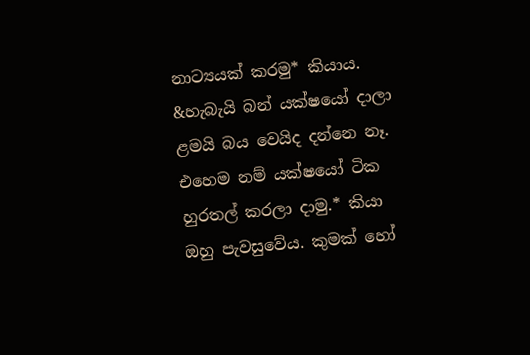නාට්‍යයක් කරමු* කියාය. &හැබැයි බන් යක්ෂයෝ දාලා ළමයි බය වෙයිද දන්නෙ නෑ. එහෙම නම් යක්ෂයෝ ටික හුරතල් කරලා දාමු.* කියා ඔහු පැවසුවේය. කුමක් හෝ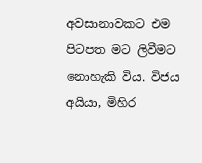අවසානාවකට එම පිටපත මට ලිවීමට නොහැකි විය. විජය අයියා, මිහිර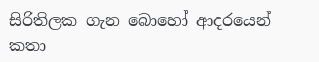සිරිතිලක ගැන බොහෝ ආදරයෙන් කතා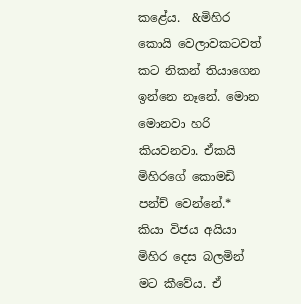කළේය.  &මිහිර කොයි වෙලාවකටවත් කට නිකන් තියාගෙන ඉන්නෙ නෑනේ. මොන මොනවා හරි කියවනවා. ඒකයි මිහිරගේ කොමඩි පන්ච් වෙන්නේ.* කියා විජය අයියා මිහිර දෙස බලමින් මට කීවේය. ඒ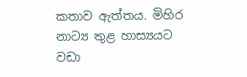කතාව ඇත්තය. මිහිර නාට්‍ය තුළ හාස්‍යයට  වඩා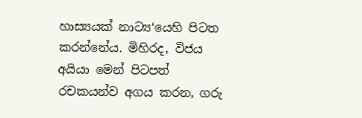හාස්‍යයක් නාට්‍ය‘යෙහි පිටත කරන්නේය. මිහිරද, විජය අයියා මෙන් පිටපත් රචකයන්ව අගය කරන, ගරු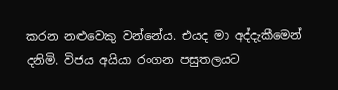කරන නළුවෙකු වන්නේය. එයද මා අද්දැකීමෙන් දනිමි. විජය අයියා රංගන පසුතලයට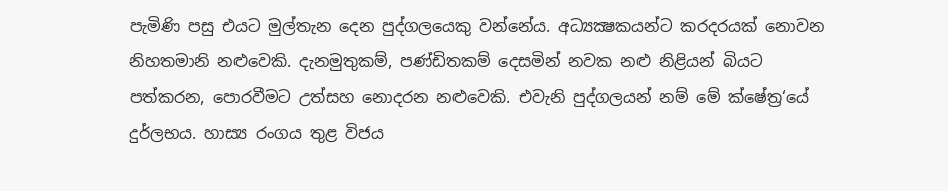පැමිණි පසු එයට මුල්තැන දෙන පුද්ගලයෙකු වන්නේය. අධ්‍යක්‍ෂකයන්ට කරදරයක් නොවන නිහතමානි නළුවෙකි. දැනමුතුකම්, පණ්ඩිතකම් දෙසමින් නවක නළු නිළියන් බියට පත්කරන, පොරවීමට උත්සහ නොදරන නළුවෙකි. එවැනි පුද්ගලයන් නම් මේ ක්ෂේත්‍ර‘යේ දුර්ලභය. හාස්‍ය රංගය තුළ විජය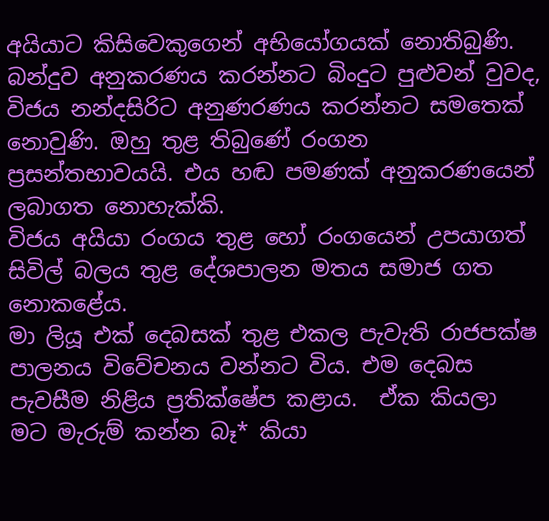අයියාට කිසිවෙකුගෙන් අභියෝගයක් නොතිබුණි. බන්දුව අනුකරණය කරන්නට බිංදුට පුළුවන් වුවද, විජය නන්දසිරිට අනුණරණය කරන්නට සමතෙක් නොවුණි. ඔහු තුළ තිබුණේ රංගන ප්‍රසන්තභාවයයි. එය හඬ පමණක් අනුකරණයෙන් ලබාගත නොහැක්කි.
විජය අයියා රංගය තුළ හෝ රංගයෙන් උපයාගත් සිවිල් බලය තුළ දේශපාලන මතය සමාජ ගත නොකළේය.
මා ලියූ එක් දෙබසක් තුළ එකල පැවැති රාජපක්ෂ පාලනය විවේචනය වන්නට විය. එම දෙබස පැවසීම නිළිය ප්‍රතික්ෂේප කළාය.  ඒක කියලා මට මැරුම් කන්න බෑ* කියා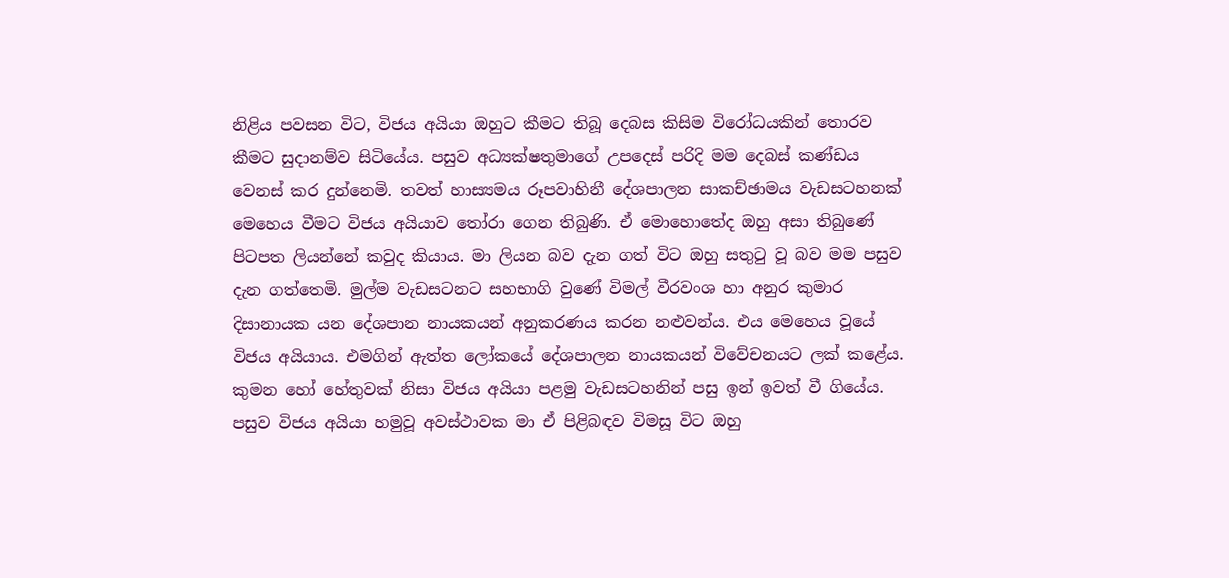නිළිය පවසන විට, විජය අයියා ඔහුට කීමට තිබූ දෙබස කිසිම විරෝධයකින් තොරව කීමට සුදානම්ව සිටියේය. පසුව අධ්‍යක්ෂතුමාගේ උපදෙස් පරිදි මම දෙබස් කණ්ඩය වෙනස් කර දුන්නෙමි. තවත් හාස්‍යමය රූපවාහිනී දේශපාලන සාකච්ඡාමය වැඩසටහනක් මෙහෙය වීමට විජය අයියාව තෝරා ගෙන තිබුණි. ඒ මොහොතේද ඔහු අසා තිබුණේ පිටපත ලියන්නේ කවුද කියාය. මා ලියන බව දැන ගත් විට ඔහු සතුටු වූ බව මම පසුව දැන ගත්තෙමි. මුල්ම වැඩසටනට සහභාගි වුණේ විමල් වීරවංශ හා අනුර කුමාර දිසානායක යන දේශපාන නායකයන් අනුකරණය කරන නළුවන්ය. එය මෙහෙය වූයේ විජය අයියාය. එමගින් ඇත්ත ලෝකයේ දේශපාලන නායකයන් විවේචනයට ලක් කළේය. කුමන හෝ හේතුවක් නිසා විජය අයියා පළමු වැඩසටහනින් පසු ඉන් ඉවත් වී ගියේය.
පසුව විජය අයියා හමුවූ අවස්ථාවක මා ඒ පිළිබඳව විමසූ විට ඔහු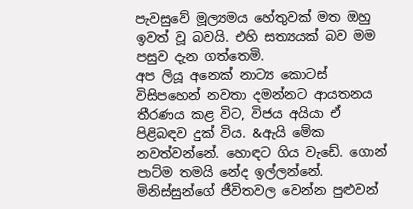පැවසුවේ මූල්‍යමය හේතුවක් මත ඔහු ඉවත් වූ බවයි. එහි සත්‍යයක් බව මම පසුව දැන ගත්තෙමි.
අප ලියූ අනෙක් නාට්‍ය කොටස් විසිපහෙන් නවතා දමන්නට ආයතනය තීරණය කළ විට, විජය අයියා ඒ පිළිබඳව දුක් විය. &ඇයි මේක නවත්වන්නේ. හොඳට ගිය වැඩේ. ගොන් පාට්ම තමයි නේද ඉල්ලන්නේ. මිනිස්සුන්ගේ ජීවිතවල වෙන්න පුළුවන්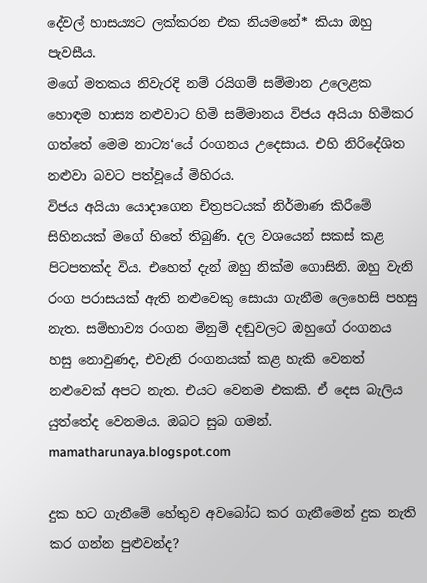දේවල් හාසය්‍යට ලක්කරන එක නියමනේ* කියා ඔහු පැවසීය.
මගේ මතකය නිවැරදි නම් රයිගම් සම්මාන උලෙළක හොඳම හාස්‍ය නළුවාට හිමි සම්මානය විජය අයියා හිමිකර ගත්තේ මෙම නාට්‍ය‘යේ රංගනය උදෙසාය. එහි නිරිදේශිත නළුවා බවට පත්වූයේ මිහිරය.
විජය අයියා යොදාගෙන චිත්‍රපටයක් නිර්මාණ කිරීමේ  සිහිනයක් මගේ හිතේ තිබුණි. දල වශයෙන් සකස් කළ පිටපතක්ද විය. එහෙත් දැන් ඔහු නික්ම ගොසිනි. ඔහු වැනි රංග පරාසයක් ඇති නළුවෙකු සොයා ගැනීම ලෙහෙසි පහසු නැත. සම්භාව්‍ය රංගන මිනුම් දඬුවලට ඔහුගේ රංගනය හසු නොවුණද, එවැනි රංගනයක් කළ හැකි වෙනත් නළුවෙක් අපට නැත. එයට වෙනම එකකි. ඒ දෙස බැලිය යුත්තේද වෙනමය. ඔබට සුබ ගමන්.
mamatharunaya.blogspot.com

දුක හට ගැනීමේ හේතුව අවබෝධ කර ගැනීමෙන් දුක නැති කර ගන්න පුළුවන්ද?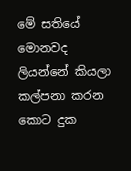මේ සතියේ මොනවද ලියන්නේ කියලා කල්පනා කරන කොට දුක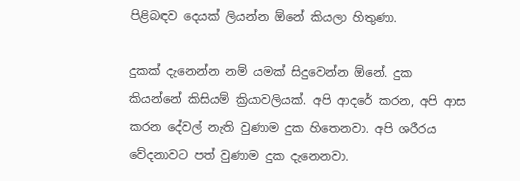පිළිබඳව දෙයක් ලියන්න ඕනේ කියලා හිතුණා.

දුකක් දැනෙන්න නම් යමක් සිදුවෙන්න ඕනේ. දුක කියන්නේ කිසියම් ක්‍රියාවලියක්. අපි ආදරේ කරන, අපි ආස කරන දේවල් නැති වුණාම දුක හිතෙනවා. අපි ශරීරය වේදනාවට පත් වුණාම දුක දැනෙනවා.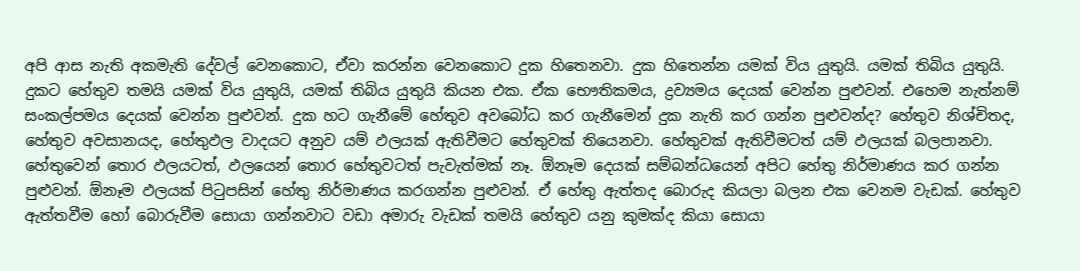අපි ආස නැති අකමැති දේවල් වෙනකොට, ඒවා කරන්න වෙනකොට දුක හිතෙනවා. දුක හිතෙන්න යමක් විය යුතුයි. යමක් තිබිය යුතුයි. දුකට හේතුව තමයි යමක් විය යුතුයි, යමක් තිබිය යුතුයි කියන එක. ඒක භෞතිකමය, ද්‍රව්‍යමය දෙයක් වෙන්න පුළුවන්. එහෙම නැත්නම් සංකල්පමය දෙයක් වෙන්න පුළුවන්. දුක හට ගැනීමේ හේතුව අවබෝධ කර ගැනීමෙන් දුක නැති කර ගන්න පුළුවන්ද? හේතුව නිශ්චිතද, හේතුව අවසානයද, හේතුඵල වාදයට අනුව යම් ඵලයක් ඇතිවීමට හේතුවක් තියෙනවා. හේතුවක් ඇතිවීමටත් යම් ඵලයක් බලපානවා. හේතුවෙන් තොර ඵලයටත්, ඵලයෙන් තොර හේතුවටත් පැවැත්මක් නෑ. ඕනෑම දෙයක් සම්බන්ධයෙන් අපිට හේතු නිර්මාණය කර ගන්න පුළුවන්. ඕනෑම ඵලයක් පිටුපසින් හේතු නිර්මාණය කරගන්න පුළුවන්. ඒ හේතු ඇත්තද බොරුද කියලා බලන එක වෙනම වැඩක්. හේතුව ඇත්තවීම හෝ බොරුවීම සොයා ගන්නවාට වඩා අමාරු වැඩක් තමයි හේතුව යනු කුමක්ද කියා සොයා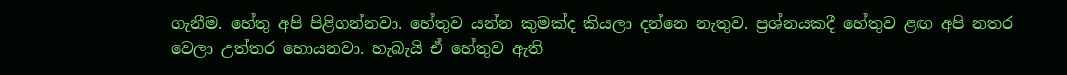ගැනීම. හේතු අපි පිළිගන්නවා. හේතුව යන්න කුමක්ද කියලා දන්නෙ නැතුව. ප්‍රශ්නයකදී හේතුව ළඟ අපි නතර වෙලා උත්තර හොයනවා. හැබැයි ඒ හේතුව ඇති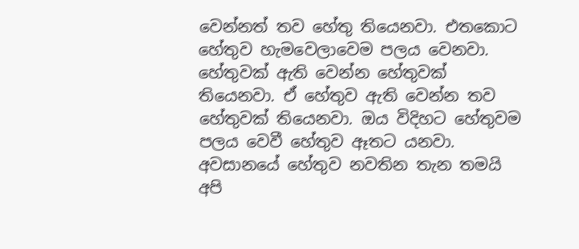වෙන්නත් තව හේතු තියෙනවා. එතකොට හේතුව හැමවෙලාවෙම පලය වෙනවා. හේතුවක් ඇති වෙන්න හේතුවක් තියෙනවා. ඒ හේතුව ඇති වෙන්න තව හේතුවක් තියෙනවා. ඔය විදිහට හේතුවම පලය වෙවී හේතුව ඈතට යනවා. අවසානයේ හේතුව නවතින තැන තමයි අපි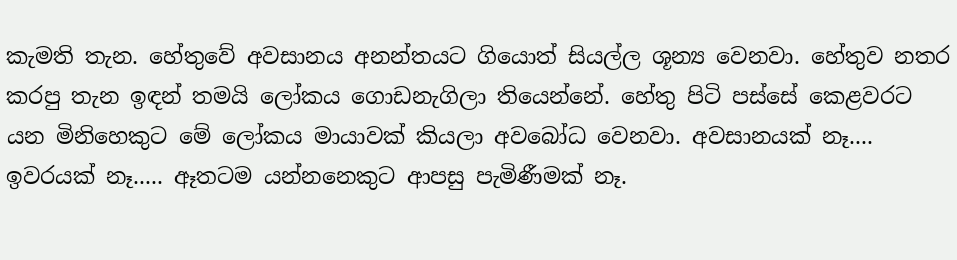කැමති තැන. හේතුවේ අවසානය අනන්තයට ගියොත් සියල්ල ශූන්‍ය වෙනවා. හේතුව නතර කරපු තැන ඉඳන් තමයි ලෝකය ගොඩනැගිලා තියෙන්නේ. හේතු පිටි පස්සේ කෙළවරට යන මිනිහෙකුට මේ ලෝකය මායාවක් කියලා අවබෝධ වෙනවා. අවසානයක් නෑ.... ඉවරයක් නෑ..... ඈතටම යන්නනෙකුට ආපසු පැමිණීමක් නෑ.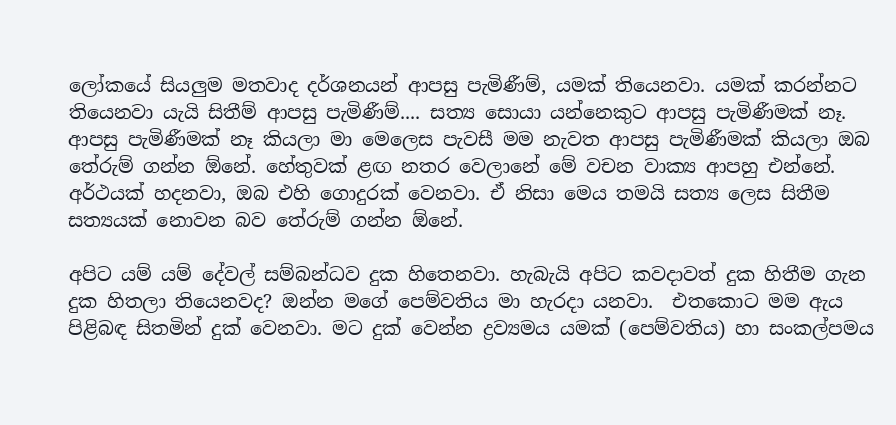ලෝකයේ සියලුම මතවාද දර්ශනයන් ආපසු පැමිණීම්, යමක් තියෙනවා. යමක් කරන්නට තියෙනවා යැයි සිතීම් ආපසු පැමිණීම්.... සත්‍ය සොයා යන්නෙකුට ආපසු පැමිණීමක් නෑ. ආපසු පැමිණීමක් නෑ කියලා මා මෙලෙස පැවසී මම නැවත ආපසු පැමිණීමක් කියලා ඔබ තේරුම් ගන්න ඕනේ. හේතුවක් ළඟ නතර වෙලානේ මේ වචන වාක්‍ය ආපහු එන්නේ. අර්ථයක් හදනවා, ඔබ එහි ගොදුරක් වෙනවා. ඒ නිසා මෙය තමයි සත්‍ය ලෙස සිතීම සත්‍යයක් නොවන බව තේරුම් ගන්න ඕනේ.

අපිට යම් යම් දේවල් සම්බන්ධව දුක හිතෙනවා. හැබැයි අපිට කවදාවත් දුක හිතීම ගැන දුක හිතලා තියෙනවද? ඔන්න මගේ පෙම්වතිය මා හැරදා යනවා.  එතකොට මම ඇය පිළිබඳ සිතමින් දුක් වෙනවා. මට දුක් වෙන්න ද්‍රව්‍යමය යමක් (පෙම්වතිය) හා සංකල්පමය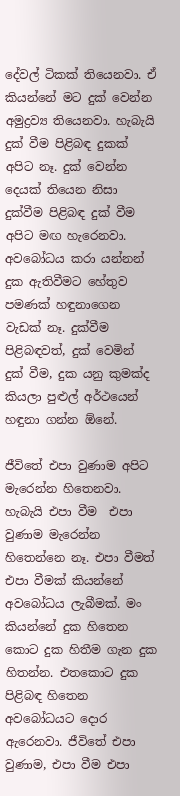දේවල් ටිකක් තියෙනවා. ඒ කියන්නේ මට දුක් වෙන්න අමුද්‍රව්‍ය තියෙනවා. හැබැයි දුක් වීම පිළිබඳ දුකක් අපිට නෑ. දුක් වෙන්න දෙයක් තියෙන නිසා දුක්වීම පිළිබඳ දුක් වීම අපිට මඟ හැරෙනවා. අවබෝධය කරා යන්නන් දුක ඇතිවීමට හේතුව පමණක් හඳුනාගෙන වැඩක් නෑ. දුක්වීම පිළිබඳවත්, දුක් වෙමින් දුක් වීම, දුක යනු කුමක්ද කියලා පුළුල් අර්ථයෙන් හඳුනා ගන්න ඕනේ.

ජීවිතේ එපා වුණාම අපිට මැරෙන්න හිතෙනවා. හැබැයි එපා වීම  එපා වුණාම මැරෙන්න හිතෙන්නෙ නෑ. එපා වීමත් එපා වීමක් කියන්නේ අවබෝධය ලැබීමක්. මං කියන්නේ දුක හිතෙන කොට දුක හිතීම ගැන දුක හිතන්න. එතකොට දුක පිළිබඳ හිතෙන අවබෝධයට දොර ඇරෙනවා. ජීවිතේ එපා වුණාම, එපා වීම එපා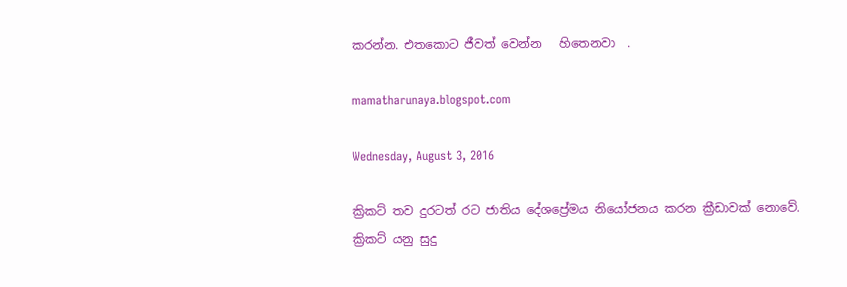කරන්න. එතකොට ජීවත් වෙන්න   හිතෙනවා  .

mamatharunaya.blogspot.com

Wednesday, August 3, 2016

ක්‍රිකට් තව දුරටත් රට ජාතිය දේශප්‍රේමය නියෝජනය කරන ක්‍රීඩාවක් නොවේ.
ක්‍රිකට් යනු සුදු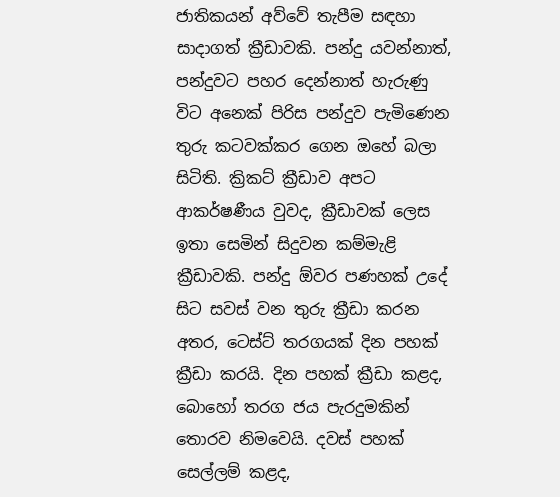ජාතිකයන් අව්වේ තැපීම සඳහා සාදාගත් ක්‍රීඩාවකි. පන්දු යවන්නාත්, පන්දුවට පහර දෙන්නාත් හැරුණු විට අනෙක් පිරිස පන්දුව පැමිණෙන තුරු කටවක්කර ගෙන ඔහේ බලා සිටිති. ක්‍රිකට් ක්‍රීඩාව අපට ආකර්ෂණීය වුවද, ක්‍රීඩාවක් ලෙස ඉතා සෙමින් සිදුවන කම්මැළි ක්‍රීඩාවකි. පන්දු ඕවර පණහක් උදේ සිට සවස් වන තුරු ක්‍රීඩා කරන අතර, ටෙස්ට් තරගයක් දින පහක් ක්‍රීඩා කරයි. දින පහක් ක්‍රීඩා කළද, බොහෝ තරග ජය පැරදුමකින් තොරව නිමවෙයි. දවස් පහක් සෙල්ලම් කළද,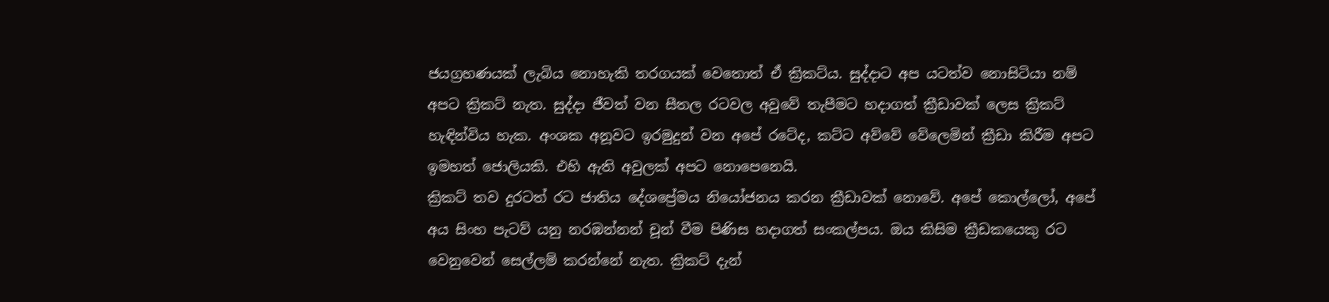ජයග්‍රහණයක් ලැබිය නොහැකි තරගයක් වෙතොත් ඒ ක්‍රිකට්ය. සුද්දාට අප යටත්ව නොසිටියා නම් අපට ක්‍රිකට් නැත. සුද්දා ජීවත් වන සීතල රටවල අවුවේ තැපීමට හදාගත් ක්‍රීඩාවක් ලෙස ක්‍රිකට් හැඳින්විය හැක. අංශක අනූවට ඉරමුදුන් වන අපේ රටේද, කට්ට අව්වේ වේලෙමින් ක්‍රීඩා කිරීම අපට ඉමහත් ජොලියකි. එහි ඇති අවුලක් අපට නොපෙනෙයි.
ක්‍රිකට් තව දුරටත් රට ජාතිය දේශප්‍රේමය නියෝජනය කරන ක්‍රීඩාවක් නොවේ. අපේ කොල්ලෝ, අපේ අය සිංහ පැටව් යනු නරඹන්නන් චූන් වීම පිණිස හදාගත් සංකල්පය. ඔය කිසිම ක්‍රීඩකයෙකු රට වෙනුවෙන් සෙල්ලම් කරන්නේ නැත. ක්‍රිකට් දැන්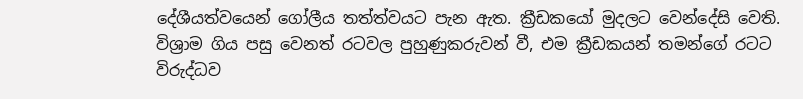දේශීයත්වයෙන් ගෝලීය තත්ත්වයට පැන ඇත. ක්‍රීඩකයෝ මුදලට වෙන්දේසි වෙති. විශ්‍රාම ගිය පසු වෙනත් රටවල පුහුණුකරුවන් වී, එම ක්‍රීඩකයන් තමන්ගේ රටට විරුද්ධව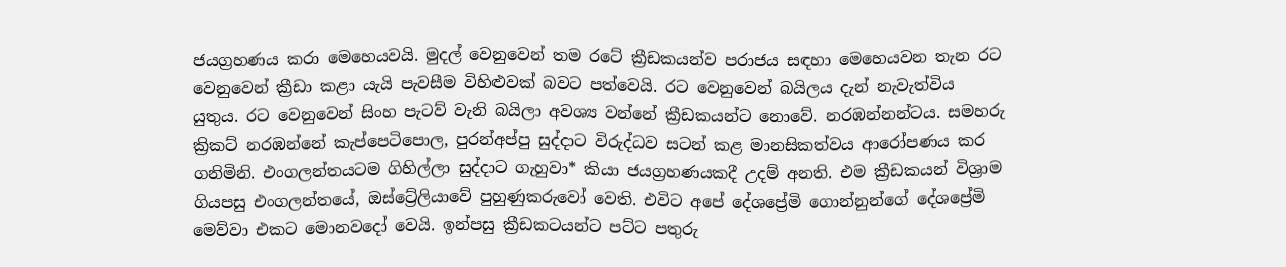ජයග්‍රහණය කරා මෙහෙයවයි. මුදල් වෙනුවෙන් තම රටේ ක්‍රීඩකයන්ව පරාජය සඳහා මෙහෙයවන තැන රට වෙනුවෙන් ක්‍රීඩා කළා යැයි පැවසීම විහිළුවක් බවට පත්වෙයි. රට වෙනුවෙන් බයිලය දැන් නැවැත්විය යුතුය. රට වෙනුවෙන් සිංහ පැටව් වැනි බයිලා අවශ්‍ය වන්නේ ක්‍රීඩකයන්ට නොවේ. නරඹන්නන්ටය. සමහරු ක්‍රිකට් නරඹන්නේ කැප්පෙටිපොල, පුරන්අප්පු සුද්දාට විරුද්ධව සටන් කළ මානසිකත්වය ආරෝපණය කර ගනිමිනි. එංගලන්තයටම ගිහිල්ලා සුද්දාට ගැහුවා* කියා ජයග්‍රහණයකදී උදම් අනති. එම ක්‍රීඩකයන් විශ්‍රාම ගියපසු එංගලන්තයේ, ඔස්ට්‍රේලියාවේ පුහුණුකරුවෝ වෙති. එවිට අපේ දේශප්‍රේමි ගොන්නුන්ගේ දේශප්‍රේමි මෙව්වා එකට මොනවදෝ වෙයි. ඉන්පසු ක්‍රීඩකටයන්ට පට්ට පතුරු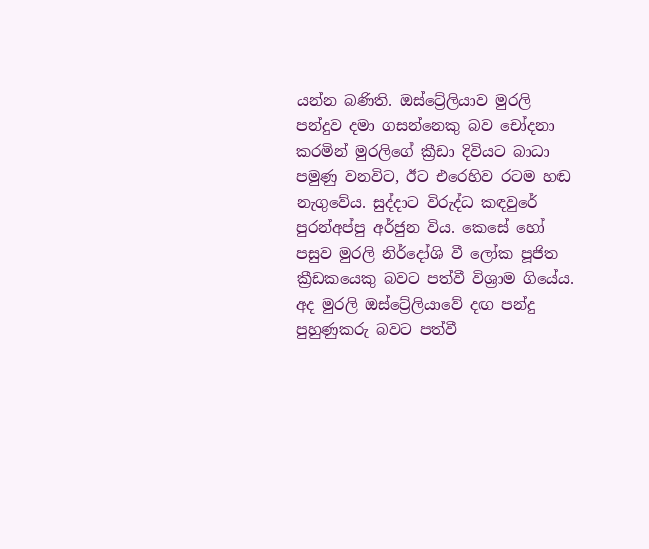යන්න බණිති. ඔස්ට්‍රේලියාව මුරලි පන්දුව දමා ගසන්නෙකු බව චෝදනා කරමින් මුරලිගේ ක්‍රීඩා දිවියට බාධා පමුණු වනවිට, ඊට එරෙහිව රටම හඬ නැගුවේය. සුද්දාට විරුද්ධ කඳවුරේ පුරන්අප්පු අර්ජුන විය. කෙසේ හෝ පසුව මුරලි නිර්දෝශි වී ලෝක පූජිත ක්‍රීඩකයෙකු බවට පත්වී විශ්‍රාම ගියේය. අද මුරලි ඔස්ට්‍රේලියාවේ දඟ පන්දු පුහුණුකරු බවට පත්වී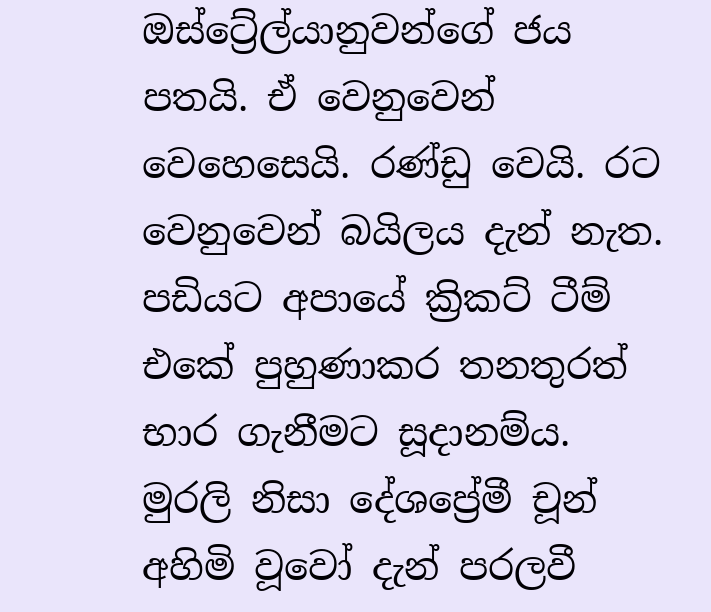ඔස්ට්‍රේල්යානුවන්ගේ ජය පතයි. ඒ වෙනුවෙන් වෙහෙසෙයි. රණ්ඩු වෙයි. රට වෙනුවෙන් බයිලය දැන් නැත. පඩියට අපායේ ක්‍රිකට් ටීම් එකේ පුහුණාකර තනතුරත් භාර ගැනීමට සූදානම්ය. මුරලි නිසා දේශප්‍රේමී චූන් අහිමි වූවෝ දැන් පරලවී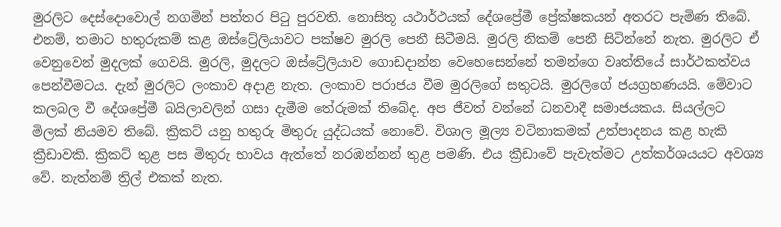මුරලිට දෙස්දොවොල් නගමින් පත්තර පිටු පුරවති. නොසිතූ යථාර්ථයක් දේශප්‍රේමී ප්‍රේක්ෂකයන් අතරට පැමිණ තිබේ. එනම්, තමාට හතුරුකම් කළ ඔස්ට්‍රේලියාවට පක්ෂව මුරලි පෙනී සිටීමයි. මුරලි නිකම් පෙනී සිටින්නේ නැත. මුරලිට ඒ වෙනුවෙන් මුදලක් ගෙවයි. මුරලි, මුදලට ඔස්ට්‍රේලියාව ගොඩදාන්න වෙහෙසෙන්නේ තමන්ගෙ වෘත්තියේ සාර්ථකත්වය පෙන්වීමටය. දැන් මුරලිට ලංකාව අදාළ නැත. ලංකාව පරාජය වීම මුරලිගේ සතුටයි. මුරලිගේ ජයග්‍රහණයයි. මේවාට කලබල වී දේශප්‍රේමී බයිලාවලින් ගසා දැමීම තේරුමක් තිබේද. අප ජීවත් වන්නේ ධනවාදී සමාජයකය. සියල්ලට මිලක් නියමව තිබේ. ක්‍රිකට් යනු හතුරු මිතුරු යුද්ධයක් නොවේ. විශාල මූල්‍ය වටිනාකමක් උත්පාදනය කළ හැකි ක්‍රීඩාවකි. ක්‍රිකට් තුළ පස මිතුරු භාවය ඇත්තේ නරඹන්නන් තුළ පමණි. එය ක්‍රීඩාවේ පැවැත්මට උත්කර්ශයයට අවශ්‍ය වේ. නැත්නම් ත්‍රිල් එකක් නැත.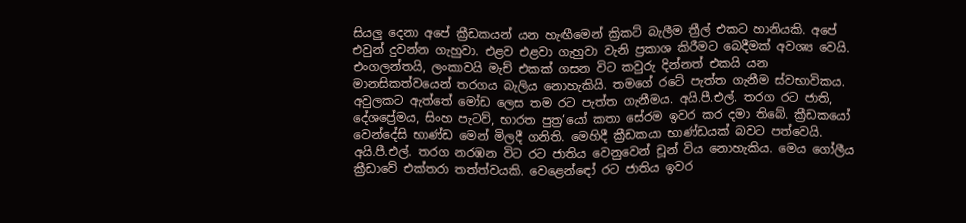සියලු දෙනා අපේ ක්‍රීඩකයන් යන හැඟීමෙන් ක්‍රිකට් බැලීම ත්‍රීල් එකට හානියකි. අපේ එවුන් දුවන්න ගැහුවා. එළව එළවා ගැහුවා වැනි ප්‍රකාශ කිරීමට බෙදීමක් අවශ්‍ය වෙයි. එංගලන්තයි, ලංකාවයි මැච් එකක් ගසන විට කවුරු දින්නත් එකයි යන මානසිකත්වයෙන් තරගය බැලිය නොහැකියි. තමගේ රටේ පැත්ත ගැනීම ස්වභාවිකය. අවුලකට ඇත්තේ මෝඩ ලෙස තම රට පැත්ත ගැනීමය. අයි.පී.එල්. තරග රට ජාති, දේශප්‍රේමය, සිංහ පැටව්, භාරත පුත්‍ර‘යෝ කතා සේරම ඉවර කර දමා තිබේ. ක්‍රීඩකයෝ වෙන්දේසි භාණ්ඩ මෙන් මිලදී ගනිති. මෙහිදී ක්‍රීඩකයා භාණ්ඩයක් බවට පත්වෙයි. අයි.පී.එල්. තරග නරඹන විට රට ජාතිය වෙනුවෙන් චූන් විය නොහැකිය. මෙය ගෝලීය ක්‍රීඩාවේ එක්තරා තත්ත්වයකි. වෙළෙන්ඳෝ රට ජාතිය ඉවර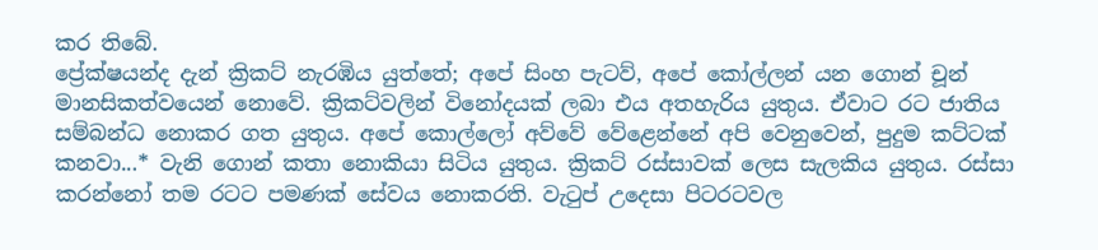කර තිබේ.
ප්‍රේක්ෂයන්ද දැන් ක්‍රිකට් නැරඹිය යුත්තේ; අපේ සිංහ පැටව්, අපේ කෝල්ලන් යන ගොන් චූන් මානසිකත්වයෙන් නොවේ. ක්‍රිකට්වලින් විනෝදයක් ලබා එය අතහැරිය යුතුය. ඒවාට රට ජාතිය සම්බන්ධ නොකර ගත යුතුය. අපේ කොල්ලෝ අව්වේ වේළෙන්නේ අපි වෙනුවෙන්, පුදුම කට්ටක් කනවා...* වැනි ගොන් කතා නොකියා සිටිය යුතුය. ක්‍රිකට් රස්සාවක් ලෙස සැලකිය යුතුය. රස්සා කරන්නෝ තම රටට පමණක් සේවය නොකරති. වැටුප් උදෙසා පිටරටවල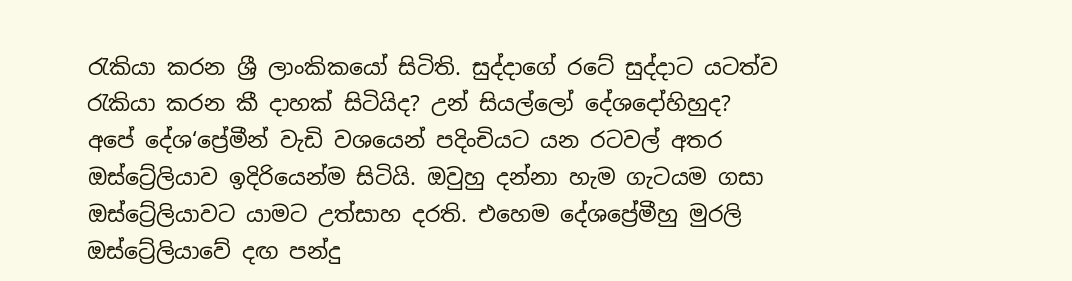රැකියා කරන ශ්‍රී ලාංකිකයෝ සිටිති. සුද්දාගේ රටේ සුද්දාට යටත්ව රැකියා කරන කී දාහක් සිටියිද? උන් සියල්ලෝ දේශදෝහිහුද?
අපේ දේශ‘ප්‍රේමීන් වැඩි වශයෙන් පදිංචියට යන රටවල් අතර ඔස්ට්‍රේලියාව ඉදිරියෙන්ම සිටියි. ඔවුහු දන්නා හැම ගැටයම ගසා ඔස්ට්‍රේලියාවට යාමට උත්සාහ දරති. එහෙම දේශප්‍රේමීහු මුරලි ඔස්ට්‍රේලියාවේ දඟ පන්දු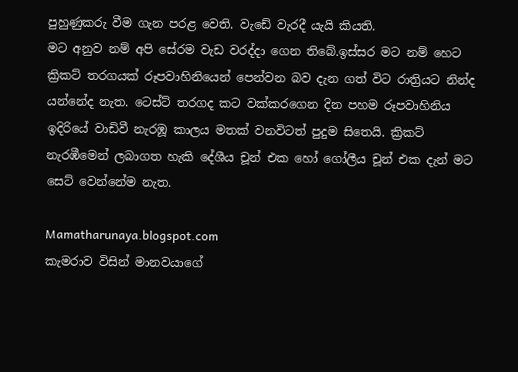පුහුණුකරු වීම ගැන පරළ වෙති. වැඩේ වැරදී යැයි කියති.
මට අනුව නම් අපි සේරම වැඩ වරද්දා ගෙන තිබේ.ඉස්සර මට නම් හෙට ක්‍රිකට් තරගයක් රූපවාහිනියෙන් පෙන්වන බව දැන ගත් විට රාත්‍රියට නින්ද යන්නේද නැත. ටෙස්ට් තරගද කට වක්කරගෙන දින පහම රූපවාහිනිය ඉදිරියේ වාඩිවී නැරඹූ කාලය මතක් වනවිටත් පුදුම සිතෙයි. ක්‍රිකට් නැරඹීමෙන් ලබාගත හැකි දේශීය චූන් එක හෝ ගෝලීය චූන් එක දැන් මට සෙට් වෙන්නේම නැත.

Mamatharunaya.blogspot.com
කැමරාව විසින් මානවයාගේ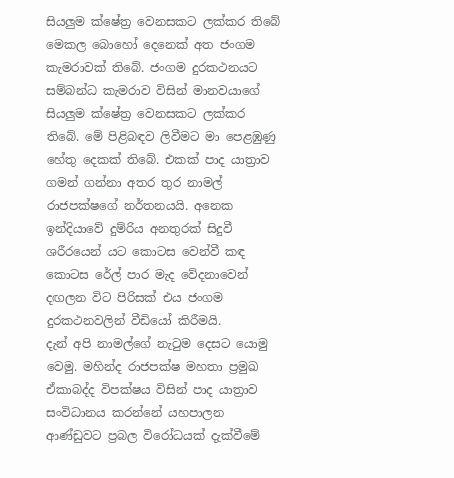සියලුම ක්ෂේත්‍ර වෙනසකට ලක්කර තිබේ
මෙකල බොහෝ දෙනෙක් අත ජංගම කැමරාවක් තිබේ. ජංගම දුරකථනයට සම්බන්ධ කැමරාව විසින් මානවයාගේ සියලුම ක්ෂේත්‍ර වෙනසකට ලක්කර තිබේ. මේ පිළිබඳව ලිවීමට මා පෙළඹුණු හේතු දෙකක් තිබේ. එකක් පාද යාත්‍රාව ගමන් ගන්නා අතර තුර නාමල් රාජපක්ෂගේ නර්තනයයි. අනෙක ඉන්දියාවේ දුම්රිය අනතුරක් සිදුවී ශරීරයෙන් යට කොටස වෙන්වී කඳ කොටස රේල් පාර මැද වේදනාවෙන් දඟලන විට පිරිසක් එය ජංගම දුරකථනවලින් වීඩියෝ කිරීමයි.
දැන් අපි නාමල්ගේ නැටුම දෙසට යොමු වෙමු. මහින්ද රාජපක්ෂ මහතා ප්‍රමුඛ ඒකාබද්ද විපක්ෂය විසින් පාද යාත්‍රාව සංවිධානය කරන්නේ යහපාලන ආණ්ඩුවට ප්‍රබල විරෝධයක් දැක්වීමේ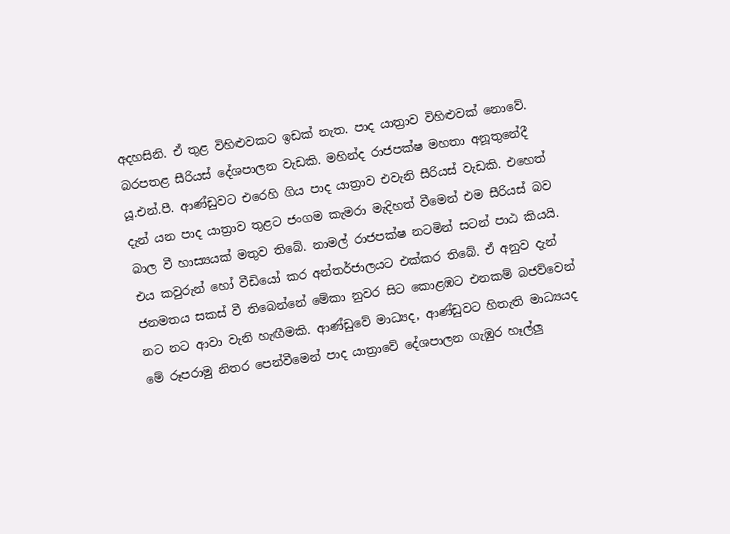අදහසිනි. ඒ තුළ විහිළුවකට ඉඩක් නැත. පාද යාත්‍රාව විහිළුවක් නොවේ. බරපතළ සීරියස් දේශපාලන වැඩකි. මහින්ද රාජපක්ෂ මහතා අනූතුනේදී යූ.එන්.පී. ආණ්ඩුවට එරෙහි ගිය පාද යාත්‍රාව එවැනි සීරියස් වැඩකි. එහෙත් දැන් යන පාද යාත්‍රාව තුළට ජංගම කැමරා මැදිහත් වීමෙන් එම සීරියස් බව බාල වී හාස්‍යයක් මතුව තිබේ. නාමල් රාජපක්ෂ නටමින් සටන් පාඨ කියයි. එය කවුරුන් හෝ වීඩියෝ කර අන්තර්ජාලයට එක්කර තිබේ. ඒ අනුව දැන් ජනමතය සකස් වී තිබෙන්නේ මේකා නුවර සිට කොළඹට එනකම් බජව්වෙන් නට නට ආවා වැනි හැඟීමකි. ආණ්ඩුවේ මාධ්‍යද, ආණ්ඩුවට හිතැති මාධ්‍යයද මේ රූපරාමු නිතර පෙන්වීමෙන් පාද යාත්‍රාවේ දේශපාලන ගැඹුර හෑල්ලු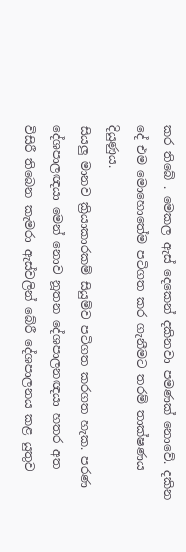කර තිබේ . මෙකල ඇස් දෙකෙන් දකිනවා පමණක් නොවේ. දකින දේ එම මොහොතේම පටිගත කර ගැනීමට තරම් තාක්ෂණය දියුණුය.
සියලු මානව ක්‍රියාකාරකම් සියුම්ව පටිගත කරගත හැක. පරණ දේශපාලඥයා මෙන් නොව නූතන දේශපාලනඥයා හතර අත විසිරී තිබෙන කැමරා ඇස්වලින් බේරී දේශපාලනය කළ යුතුව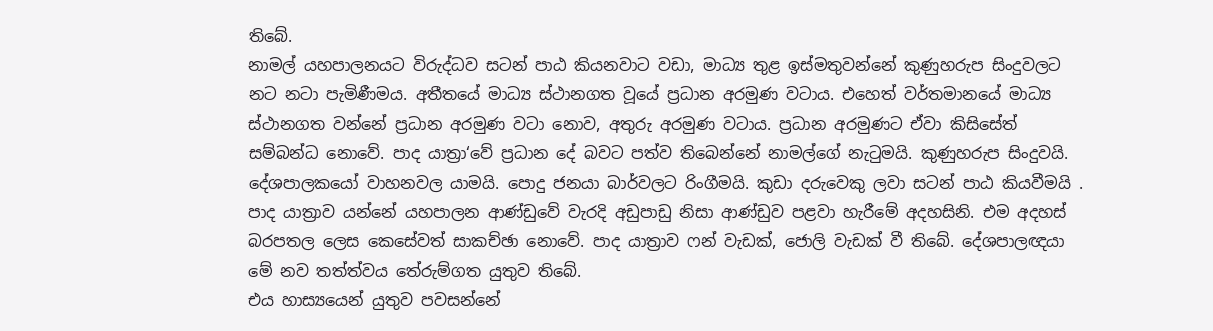තිබේ.
නාමල් යහපාලනයට විරුද්ධව සටන් පාඨ කියනවාට වඩා, මාධ්‍ය තුළ ඉස්මතුවන්නේ කුණුහරුප සිංදුවලට නට නටා පැමිණීමය. අතීතයේ මාධ්‍ය ස්ථානගත වූයේ ප්‍රධාන අරමුණ වටාය. එහෙත් වර්තමානයේ මාධ්‍ය ස්ථානගත වන්නේ ප්‍රධාන අරමුණ වටා නොව, අතුරු අරමුණ වටාය. ප්‍රධාන අරමුණට ඒවා කිසිසේත් සම්බන්ධ නොවේ. පාද යාත්‍රා‘වේ ප්‍රධාන දේ බවට පත්ව තිබෙන්නේ නාමල්ගේ නැටුමයි. කුණුහරුප සිංදුවයි. දේශපාලකයෝ වාහනවල යාමයි. පොදු ජනයා බාර්වලට රිංගීමයි. කුඩා දරුවෙකු ලවා සටන් පාඨ කියවීමයි . පාද යාත්‍රාව යන්නේ යහපාලන ආණ්ඩුවේ වැරදි අඩුපාඩු නිසා ආණ්ඩුව පළවා හැරීමේ අදහසිනි. එම අදහස් බරපතල ලෙස කෙසේවත් සාකච්ඡා නොවේ. පාද යාත්‍රාව ෆන් වැඩක්, ජොලි වැඩක් වී තිබේ. දේශපාලඥයා මේ නව තත්ත්වය තේරුම්ගත යුතුව තිබේ.
එය හාස්‍යයෙන් යුතුව පවසන්නේ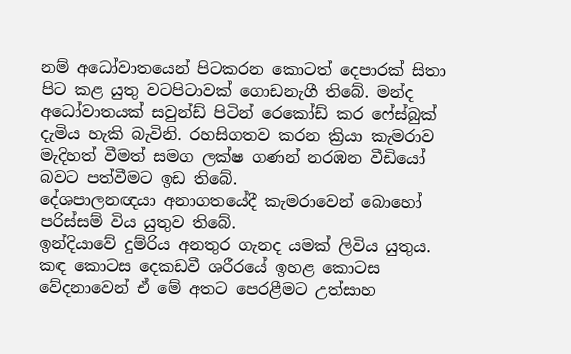නම් අධෝවාතයෙන් පිටකරන කොටත් දෙපාරක් සිතා පිට කළ යුතු වටපිටාවක් ගොඩනැගී තිබේ. මන්ද අධෝවාතයක් සවුන්ඩ් පිටින් රෙකෝඩ් කර ෆේස්බුක් දැමිය හැකි බැවිනි. රහසිගතව කරන ක්‍රියා කැමරාව මැදිහත් වීමත් සමග ලක්ෂ ගණන් නරඹන වීඩියෝ බවට පත්වීමට ඉඩ තිබේ.
දේශපාලනඥයා අනාගතයේදී කැමරාවෙන් බොහෝ පරිස්සම් විය යුතුව තිබේ.
ඉන්දියාවේ දුම්රිය අනතුර ගැනද යමක් ලිවිය යුතුය. කඳ කොටස දෙකඩවී ශරීරයේ ඉහළ කොටස වේදනාවෙන් ඒ මේ අතට පෙරළීමට උත්සාහ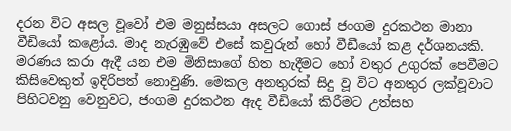දරන විට අසල වූවෝ එම මනුස්සයා අසලට ගොස් ජංගම දුරකථන මානා වීඩියෝ කළෝය. මාද නැරඹුවේ එසේ කවුරුන් හෝ වීඩීයෝ කළ දර්ශනයකි. මරණය කරා ඇදී යන එම මිනිසාගේ හිත හැදීමට හෝ වතුර උගුරක් පෙවීමට කිසිවෙකුත් ඉදිරිපත් නොවුණි. මෙකල අනතුරක් සිදු වූ විට අනතුර ලක්වූවාට පිහිටවනු වෙනුවට, ජංගම දුරකථන ඇද වීඩියෝ කිරීමට උත්සහ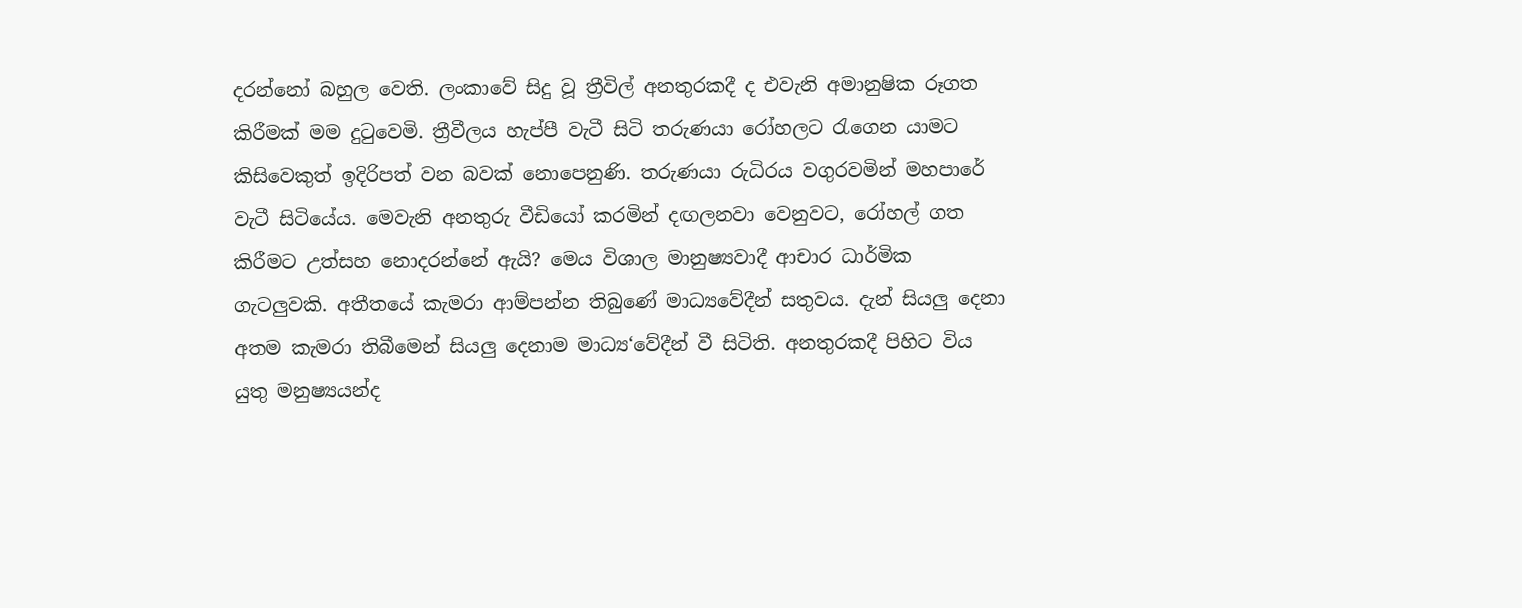දරන්නෝ බහුල වෙති. ලංකාවේ සිදු වූ ත්‍රීවිල් අනතුරකදී ද එවැනි අමානුෂික රූගත කිරීමක් මම දුටුවෙමි. ත්‍රීවීලය හැප්පී වැටී සිටි තරුණයා රෝහලට රැගෙන යාමට කිසිවෙකුත් ඉදිරිපත් වන බවක් නොපෙනුණි. තරුණයා රුධිරය වගුරවමින් මහපාරේ වැටී සිටියේය. මෙවැනි අනතුරු වීඩියෝ කරමින් දඟලනවා වෙනුවට, රෝහල් ගත කිරීමට උත්සහ නොදරන්නේ ඇයි? මෙය විශාල මානුෂ්‍යවාදී ආචාර ධාර්මික ගැටලුවකි. අතීතයේ කැමරා ආම්පන්න තිබුණේ මාධ්‍යවේදීන් සතුවය. දැන් සියලු දෙනා අතම කැමරා තිබීමෙන් සියලු දෙනාම මාධ්‍ය‘වේදීන් වී සිටිති. අනතුරකදී පිහිට විය යුතු මනුෂ්‍යයන්ද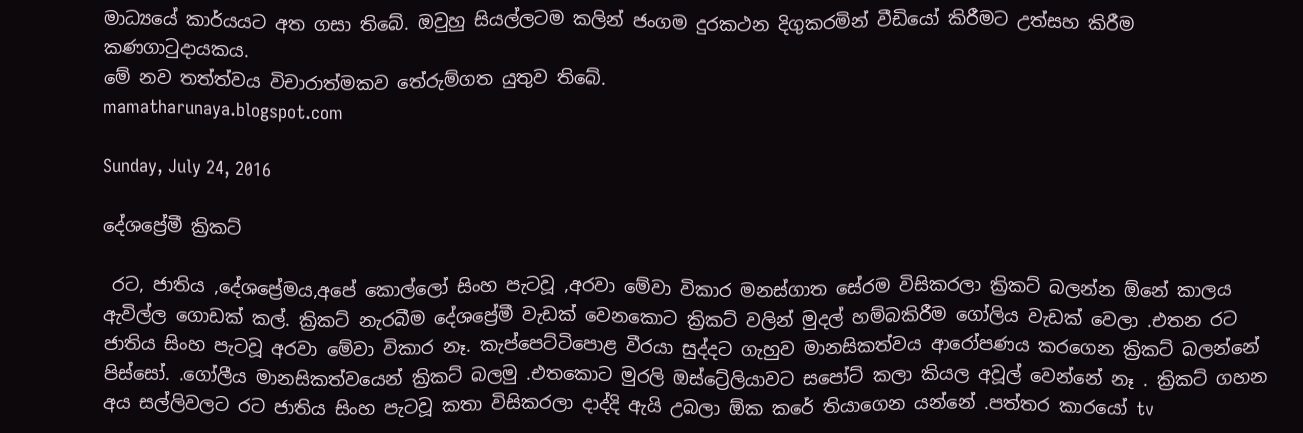මාධ්‍යයේ කාර්යයට අත ගසා තිබේ. ඔවුහු සියල්ලටම කලින් ජංගම දුරකථන දිගුකරමින් වීඩියෝ කිරීමට උත්සහ කිරීම කණගාටුදායකය.
මේ නව තත්ත්වය විචාරාත්මකව තේරුම්ගත යුතුව තිබේ.
mamatharunaya.blogspot.com

Sunday, July 24, 2016

දේශප්‍රේමී ක්‍රිකට්

 රට, ජාතිය ,දේශප්‍රේමය,අපේ කොල්ලෝ සිංහ පැටවූ ,අරවා මේවා විකාර මනස්ගාත සේරම විසිකරලා ක්‍රිකට් බලන්න ඕනේ කාලය ඇවිල්ල ගොඩක් කල්. ක්‍රිකට් නැරබීම දේශප්‍රේමී වැඩක් වෙනකොට ක්‍රිකට් වලින් මුදල් හම්බකිරීම ගෝලිය වැඩක් වෙලා .එතන රට ජාතිය සිංහ පැටවූ අරවා මේවා විකාර නෑ. කැප්පෙට්ටිපොළ වීරයා සුද්දට ගැහුව මානසිකත්වය ආරෝපණය කරගෙන ක්‍රිකට් බලන්නේ පිස්සෝ. .ගෝලීය මානසිකත්වයෙන් ක්‍රිකට් බලමු .එතකොට මුරලි ඔස්ට්‍රේලියාවට සපෝට් කලා කියල අවූල් වෙන්නේ නෑ . ක්‍රිකට් ගහන අය සල්ලිවලට රට ජාතිය සිංහ පැටවූ කතා විසිකරලා දාද්දි ඇයි උබලා ඕක කරේ තියාගෙන යන්නේ .පත්තර කාරයෝ tv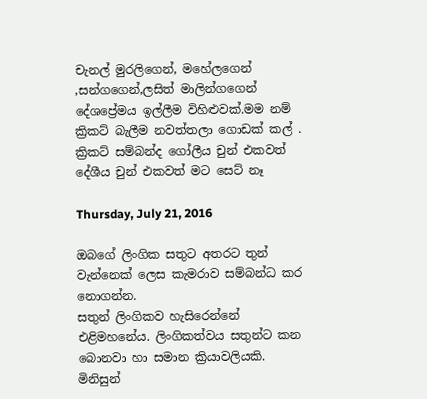චැනල් මුරලිගෙන්, මහේලගෙන් ,සන්ගගෙන්,ලසිත් මාලින්ගගෙන් දේශප්‍රේමය ඉල්ලීම විහිළුවක්.මම නම් ක්‍රිකට් බැලීම නවත්තලා ගොඩක් කල් . ක්‍රිකට් සම්බන්ද ගෝලීය චුන් එකවත් දේශීය චුන් එකවත් මට සෙට් නෑ

Thursday, July 21, 2016

ඔබගේ ලිංගික සතුට අතරට තුන් වැන්නෙක් ලෙස කැමරාව සම්බන්ධ කර නොගන්න.
සතුන් ලිංගිකව හැසිරෙන්නේ එළිමහනේය. ලිංගිකත්වය සතුන්ට කන බොනවා හා සමාන ක්‍රියාවලියකි. මිනිසුන්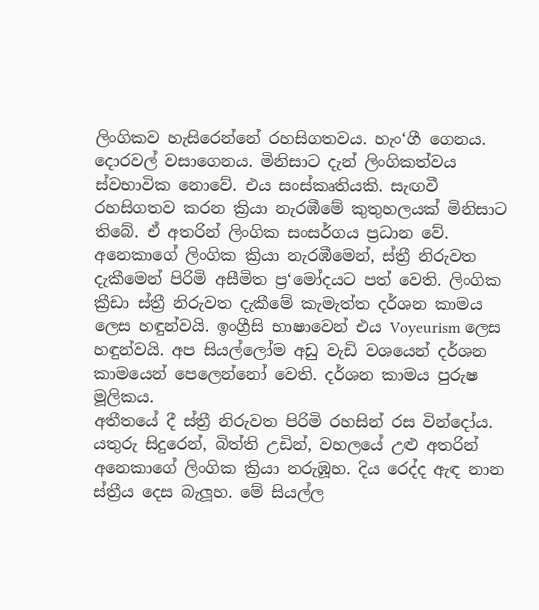ලිංගිකව හැසිරෙන්නේ රහසිගතවය. හැං‘ගී ගෙනය. දොරවල් වසාගෙනය. මිනිසාට දැන් ලිංගිකත්වය ස්වභාවික නොවේ. එය සංස්කෘතියකි. සැඟවී රහසිගතව කරන ක්‍රියා නැරඹීමේ කුතුහලයක් මිනිසාට තිබේ. ඒ අතරින් ලිංගික සංසර්ගය ප්‍රධාන වේ. අනෙකාගේ ලිංගික ක්‍රියා නැරඹීමෙන්, ස්ත්‍රී නිරුවත දැකීමෙන් පිරිමි අසීමිත ප්‍ර‘මෝදයට පත් වෙති. ලිංගික ක්‍රීඩා ස්ත්‍රී නිරුවත දැකීමේ කැමැත්ත දර්ශන කාමය ලෙස හඳුන්වයි. ඉංග්‍රීසි භාෂාවෙන් එය Voyeurism ලෙස හඳුන්වයි. අප සියල්ලෝම අඩු වැඩි වශයෙන් දර්ශන කාමයෙන් පෙලෙන්නෝ වෙති. දර්ශන කාමය පුරුෂ මූලිකය.
අතීතයේ දී ස්ත්‍රී නිරුවත පිරිමි රහසින් රස වින්දෝය. යතුරු සිදුරෙන්, බිත්ති උඩින්, වහලයේ උළු අතරින් අනෙකාගේ ලිංගික ක්‍රියා නරුඹූහ. දිය රෙද්ද ඇඳ නාන ස්ත්‍රීය දෙස බැලූහ. මේ සියල්ල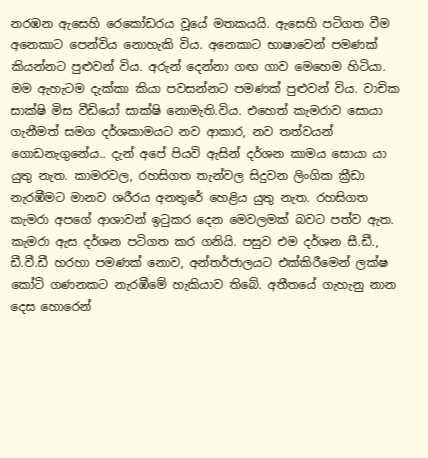නරඹන ඇසෙහි රෙකෝඩරය වූයේ මතකයයි. ඇසෙහි පටිගත වීම අනෙකාට පෙන්විය නොහැකි විය. අනෙකාට භාෂාවෙන් පමණක් කියන්නට පුළුවන් විය. අරුන් දෙන්නා ගඟ ගාව මෙහෙම හිටියා. මම ඇහැටම දැක්කා කියා පවසන්නට පමණක් පුළුවන් විය. වාචික සාක්ෂි මිස වීඩියෝ සාක්ෂි නොමැති.විය. එහෙත් කැමරාව සොයා ගැනීමත් සමග දර්ශකාමයට නව ආකාර, නව තත්වයන් ගොඩනැගුනේය.. දැන් අපේ පියවි ඇසින් දර්ශන කාමය සොයා යා යුතු නැත. කාමරවල, රහසිගත තැන්වල සිදුවන ලිංගික ක්‍රීඩා නැරඹීමට මානව ශරීරය අනතුරේ හෙළිය යුතු නැත. රහසිගත කැමරා අපගේ ආශාවන් ඉටුකර දෙන මෙවලමක් බවට පත්ව ඇත. කැමරා ඇස දර්ශන පටිගත කර ගනියි. පසුව එම දර්ශන සී.ඩී., ඩී.වී.ඩී හරහා පමණක් නොව, අන්තර්ජාලයට එක්කිරීමෙන් ලක්ෂ කෝටි ගණනකට නැරඹීමේ හැකියාව තිබේ. අතීතයේ ගැහැනු නාන දෙස හොරෙන්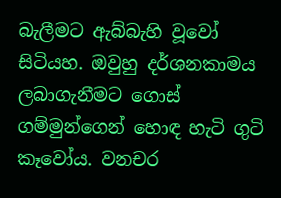බැලීමට ඇබ්බැහි වූවෝ සිටියහ. ඔවුහු දර්ශනකාමය ලබාගැනීමට ගොස් ගම්මුන්ගෙන් හොඳ හැටි ගුටි කෑවෝය. වනචර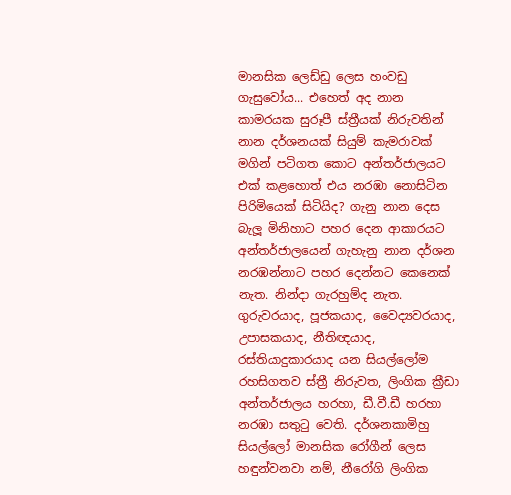මානසික ලෙඩ්ඩු ලෙස හංවඩු ගැසුවෝය... එහෙත් අද නාන කාමරයක සුරූපී ස්ත්‍රීයක් නිරුවතින් නාන දර්ශනයක් සියුම් කැමරාවක් මගින් පටිගත කොට අන්තර්ජාලයට එක් කළහොත් එය නරඹා නොසිටින පිරිමියෙක් සිටියිද? ගැනු නාන දෙස බැලූ මිනිහාට පහර දෙන ආකාරයට අන්තර්ජාලයෙන් ගැහැනු නාන දර්ශන නරඹන්නාට පහර දෙන්නට කෙනෙක් නැත. නින්දා ගැරහුම්ද නැත. ගුරුවරයාද, පූජකයාද, වෛද්‍යවරයාද, උපාසකයාද, නීතිඥයාද, රස්තියාදුකාරයාද යන සියල්ලෝම රහසිගතව ස්ත්‍රී නිරුවත, ලිංගික ක්‍රීඩා අන්තර්ජාලය හරහා, ඩී.වී.ඩී හරහා නරඹා සතුටු වෙති. දර්ශනකාමිහු සියල්ලෝ මානසික රෝගීන් ලෙස හඳුන්වනවා නම්, නීරෝගි ලිංගික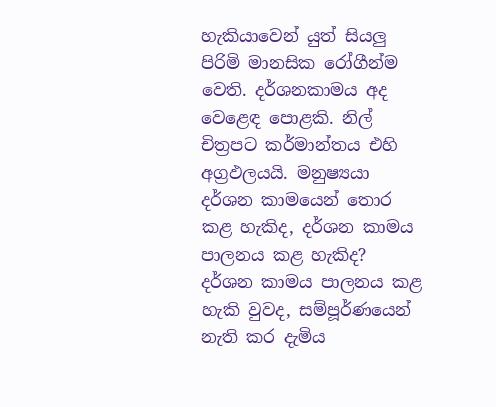හැකියාවෙන් යුත් සියලු පිරිමි මානසික රෝගීන්ම වෙති. දර්ශනකාමය අද වෙළෙඳ පොළකි. නිල් චිත්‍රපට කර්මාන්තය එහි අග්‍රඵලයයි. මනුෂ්‍යයා දර්ශන කාමයෙන් තොර කළ හැකිද, දර්ශන කාමය පාලනය කළ හැකිද? දර්ශන කාමය පාලනය කළ හැකි වුවද, සම්පූර්ණයෙන් නැති කර දැමිය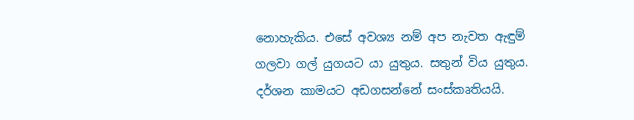නොහැකිය. එසේ අවශ්‍ය නම් අප නැවත ඇඳුම් ගලවා ගල් යුගයට යා යුතුය. සතුන් විය යුතුය. දර්ශන කාමයට අඩගසන්නේ සංස්කෘතියයි.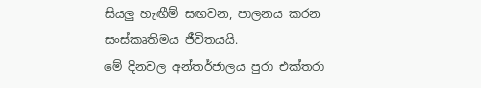සියලු හැඟීම් සඟවන, පාලනය කරන සංස්කෘතිමය ජීවිතයයි.
මේ දිනවල අන්තර්ජාලය පුරා එක්තරා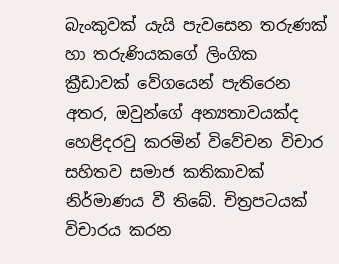බැංකුවක් යැයි පැවසෙන තරුණක් හා තරුණියකගේ ලිංගික ක්‍රීඩාවක් වේගයෙන් පැතිරෙන අතර, ඔවුන්ගේ අන්‍යතාවයක්ද හෙළිදරවු කරමින් විවේචන විචාර සහිතව සමාජ කතිකාවක් නිර්මාණය වී තිබේ. චිත්‍රපටයක් විචාරය කරන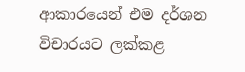ආකාරයෙන් එම දර්ශන විචාරයට ලක්කළ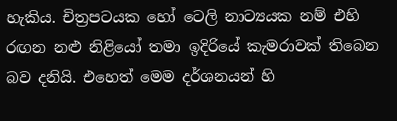හැකිය. චිත්‍රපටයක හෝ ටෙලි නාට්‍යයක නම් එහි රඟන නළු නිළියෝ තමා ඉදිරියේ කැමරාවක් තිබෙන බව දනියි. එහෙත් මෙම දර්ශනයන් හි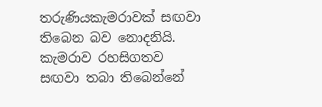තරුණියකැමරාවක් සඟවා තිබෙන බව නොදනියි. කැමරාව රහසිගතව සඟවා තබා තිබෙන්නේ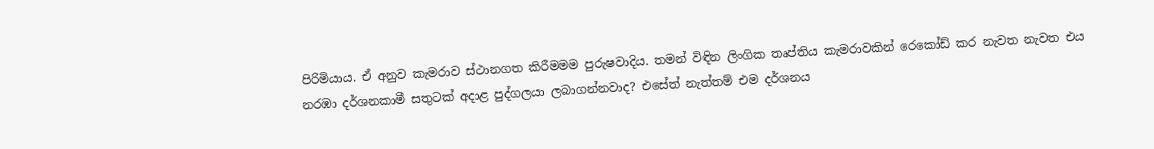පිරිමියාය. ඒ අනුව කැමරාව ස්ථානගත කිරීමමම පුරුෂවාදිය. තමන් විඳින ලිංගික තෘප්තිය කැමරාවකින් රෙකෝඩ් කර නැවත නැවත එය නරඹා දර්ශනකාමී සතුටක් අදාළ පුද්ගලයා ලබාගන්නවාද? එසේත් නැත්තම් එම දර්ශනය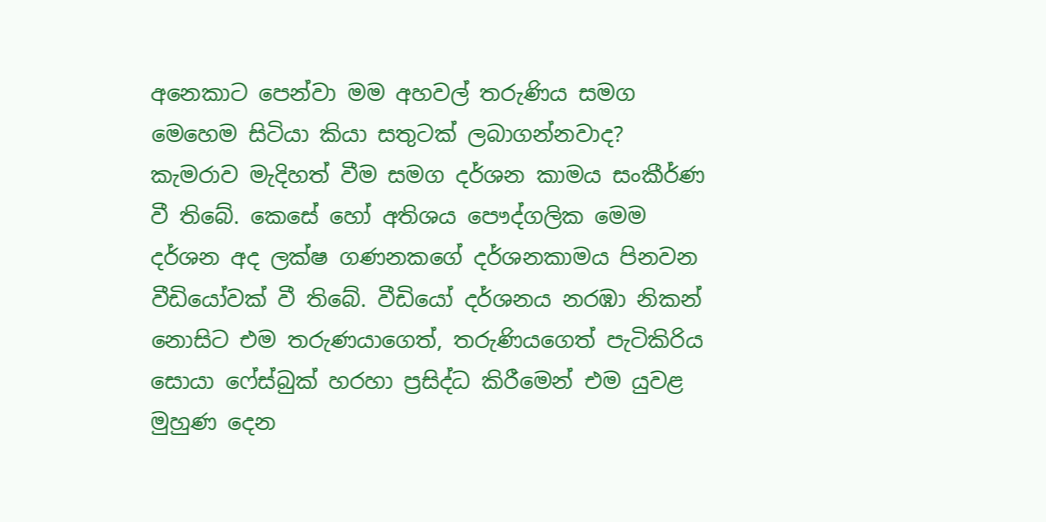අනෙකාට පෙන්වා මම අහවල් තරුණිය සමග මෙහෙම සිටියා කියා සතුටක් ලබාගන්නවාද? කැමරාව මැදිහත් වීම සමග දර්ශන කාමය සංකීර්ණ වී තිබේ. කෙසේ හෝ අතිශය පෞද්ගලික මෙම දර්ශන අද ලක්ෂ ගණනකගේ දර්ශනකාමය පිනවන වීඩියෝවක් වී තිබේ. වීඩියෝ දර්ශනය නරඹා නිකන් නොසිට එම තරුණයාගෙත්, තරුණියගෙත් පැටිකිරිය සොයා ෆේස්බුක් හරහා ප්‍රසිද්ධ කිරීමෙන් එම යුවළ මුහුණ දෙන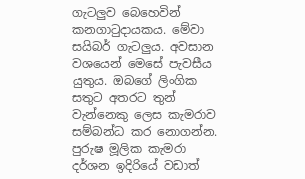ගැටලුව බෙහෙවින් කනගාටුදායකය. මේවා සයිබර් ගැටලුය. අවසාන වශයෙන් මෙසේ පැවසීය යුතුය. ඔබගේ ලිංගික සතුට අතරට තුන් වැන්නෙකු ලෙස කැමරාව සම්බන්ධ කර නොගන්න. පුරුෂ මූලික කැමරා දර්ශන ඉදිරියේ වඩාත්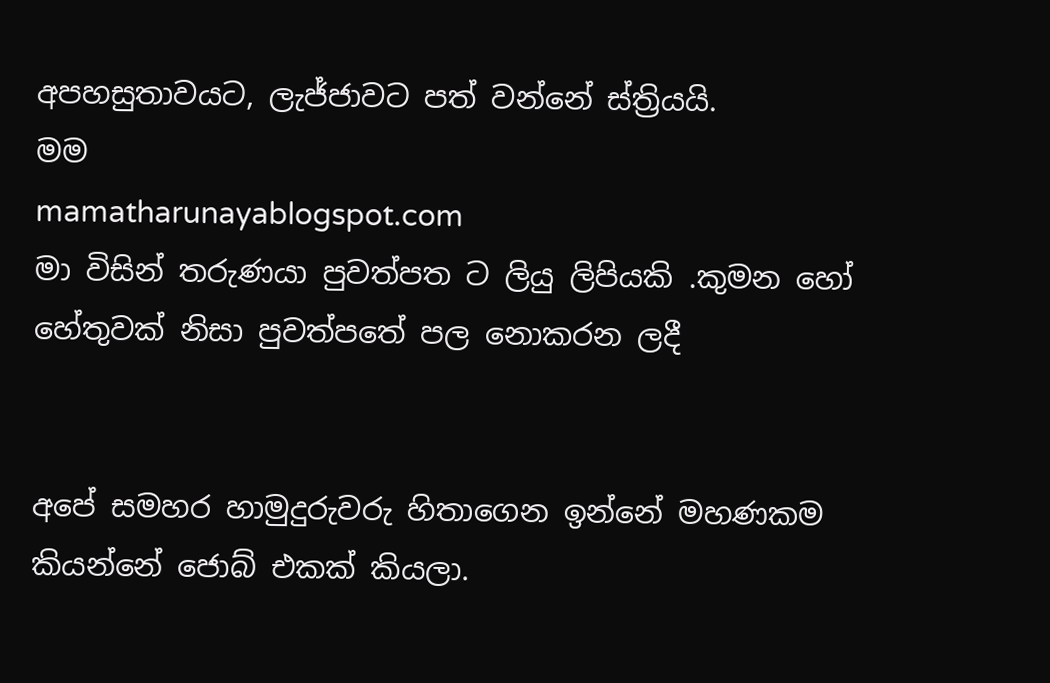අපහසුතාවයට, ලැජ්ජාවට පත් වන්නේ ස්ත්‍රියයි.
මම
mamatharunayablogspot.com
මා විසින් තරුණයා පුවත්පත ට ලියු ලිපියකි .කුමන හෝ හේතුවක් නිසා පුවත්පතේ පල නොකරන ලදී


අපේ සමහර හාමුදුරුවරු හිතාගෙන ඉන්නේ මහණකම කියන්නේ ජොබ් එකක් කියලා.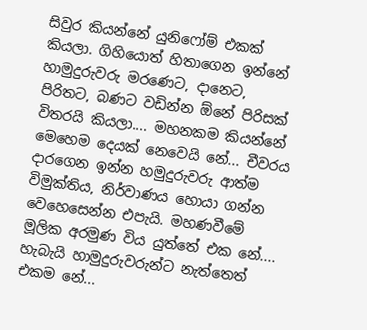සිවුර කියන්නේ යුනිෆෝම් එකක් කියලා. ගිහියොත් හිතාගෙන ඉන්නේ හාමුදුරුවරු මරණෙට, දානෙට, පිරිතට, බණට වඩින්න ඕනේ පිරිසක් විතරයි කියලා.... මහනකම කියන්නේ මෙහෙම දෙයක් නෙවෙයි නේ... චීවරය දාරගෙන ඉන්න හමුදුරුවරු ආත්ම විමුක්තිය, නිර්වාණය හොයා ගන්න වෙහෙසෙන්න එපැයි. මහණවීමේ මූලික අරමුණ විය යුත්තේ එක නේ.... හැබැයි හාමුදුරුවරුන්ට නැත්තෙත් එකම නේ...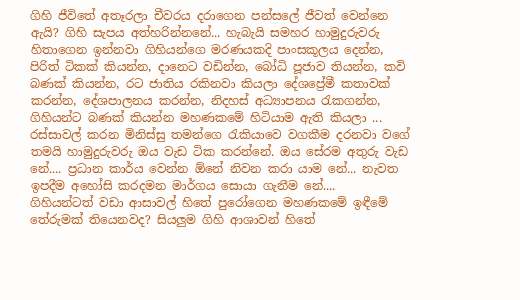ගිහි ජීවිතේ අතෑරලා චීවරය දරාගෙන පන්සලේ ජීවත් වෙන්නෙ ඇයි? ගිහි සැපය අත්හරින්නනේ... හැබැයි සමහර හාමුදුරුවරු හිතාගෙන ඉන්නවා ගිහියන්ගෙ මරණයකදි පාංසකූලය දෙන්න, පිරිත් ටිකක් කියන්න, දානෙට වඩින්න, බෝධි පූජාව තියන්න, කවි බණක් කියන්න, රට ජාතිය රකිනවා කියලා දේශප්‍රේමී කතාවක් කරන්න, දේශපාලනය කරන්න, නිදහස් අධ්‍යාපනය රැකගන්න, ගිහියන්ට බණක් කියන්න මහණකමේ හිටියාම ඇති කියලා ... රස්සාවල් කරන මිනිස්සු තමන්ගෙ රැකියාවෙ වගකීම දරනවා වගේ තමයි හාමුදුරුවරු ඔය වැඩ ටික කරන්නේ. ඔය සේරම අතුරු වැඩ නේ.... ප්‍රධාන කාර්ය වෙන්න ඕනේ නිවන කරා යාම නේ... නැවත ඉපදීම අහෝසි කරදමන මාර්ගය සොයා ගැනීම නේ....
ගිහියන්ටත් වඩා ආසාවල් හිතේ පුරෝගෙන මහණකමේ ඉඳීමේ තේරුමක් තියෙනවද? සියලුම ගිහි ආශාවන් හිතේ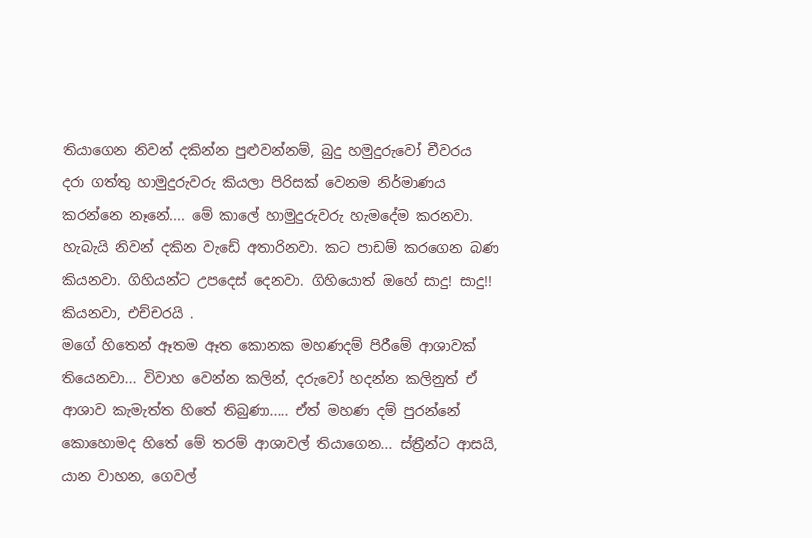තියාගෙන නිවන් දකින්න පුළුවන්නම්, බුදු හමුදුරුවෝ චීවරය දරා ගත්තු හාමුදුරුවරු කියලා පිරිසක් වෙනම නිර්මාණය කරන්නෙ නෑනේ.... මේ කාලේ හාමුදුරුවරු හැමදේම කරනවා. හැබැයි නිවන් දකින වැඩේ අතාරිනවා. කට පාඩම් කරගෙන බණ කියනවා. ගිහියන්ට උපදෙස් දෙනවා. ගිහියොත් ඔහේ සාදු! සාදු!! කියනවා, එච්චරයි .
මගේ හිතෙන් ඈතම ඈත කොනක මහණදම් පිරීමේ ආශාවක් තියෙනවා... විවාහ වෙන්න කලින්, දරුවෝ හදන්න කලිනුත් ඒ ආශාව කැමැත්ත හිතේ තිබුණා..... ඒත් මහණ දම් පුරන්නේ කොහොමද හිතේ මේ තරම් ආශාවල් තියාගෙන... ස්ත්‍රීන්ට ආසයි, යාන වාහන, ගෙවල්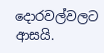දොරවල්වලට ආසයි.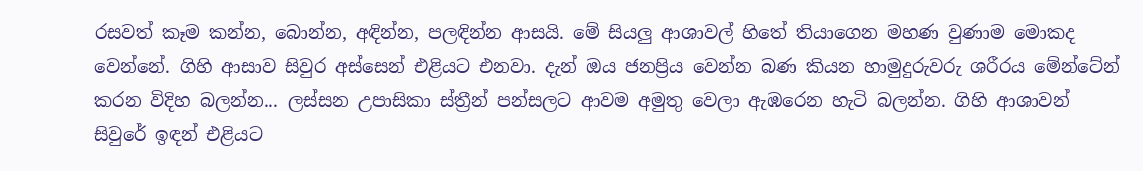රසවත් කෑම කන්න, බොන්න, අඳින්න, පලඳින්න ආසයි. මේ සියලු ආශාවල් හිතේ තියාගෙන මහණ වුණාම මොකද වෙන්නේ. ගිහි ආසාව සිවුර අස්සෙන් එළියට එනවා. දැන් ඔය ජනප්‍රිය වෙන්න බණ කියන හාමුදුරුවරු ශරීරය මේන්ටේන් කරන විදිහ බලන්න... ලස්සන උපාසිකා ස්ත්‍රීන් පන්සලට ආවම අමුතු වෙලා ඇඹරෙන හැටි බලන්න. ගිහි ආශාවන් සිවුරේ ඉඳන් එළියට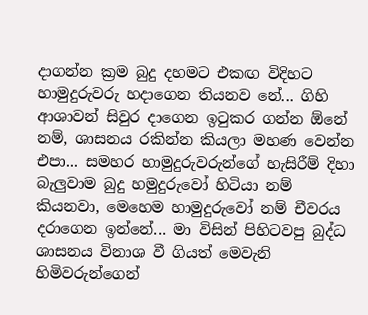දාගන්න ක්‍රම බුදු දහමට එකඟ විදිහට හාමුදුරුවරු හදාගෙන තියනව නේ... ගිහි ආශාවන් සිවුර දාගෙන ඉටුකර ගන්න ඕනේ නම්, ශාසනය රකින්න කියලා මහණ වෙන්න එපා... සමහර හාමුදුරුවරුන්ගේ හැසිරීම් දිහා බැලුවාම බුදු හමුදුරුවෝ හිටියා නම් කියනවා, මෙහෙම හාමුදුරුවෝ නම් චීවරය දරාගෙන ඉන්නේ... මා විසින් පිහිටවපු බුද්ධ ශාසනය විනාශ වී ගියත් මෙවැනි හිමිවරුන්ගෙන්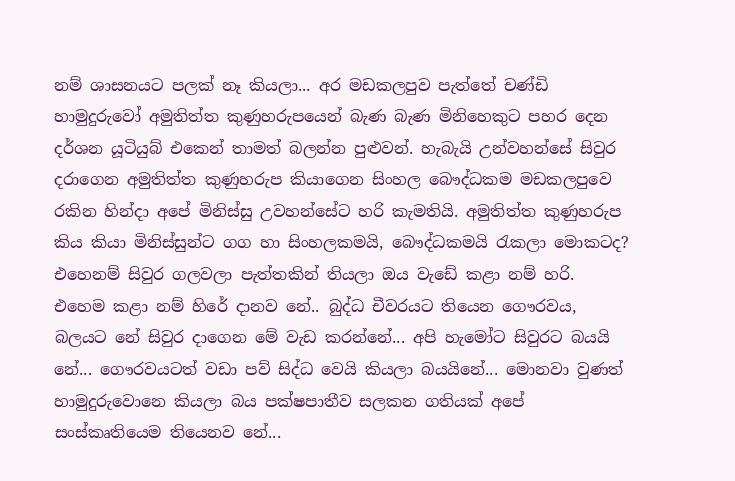නම් ශාසනයට පලක් නෑ කියලා... අර මඩකලපුව පැත්තේ චණ්ඩි හාමුදුරුවෝ අමුතිත්ත කුණුහරුපයෙන් බැණ බැණ මිනිහෙකුට පහර දෙන දර්ශන යූටියුබ් එකෙන් තාමත් බලන්න පුළුවන්. හැබැයි උන්වහන්සේ සිවුර දරාගෙන අමුතිත්ත කුණුහරුප කියාගෙන සිංහල බෞද්ධකම මඩකලපුවෙ රකින හින්දා අපේ මිනිස්සු උවහන්සේට හරි කැමතියි. අමුතිත්ත කුණුහරුප කිය කියා මිනිස්සුන්ට ගග හා සිංහලකමයි, බෞද්ධකමයි රැකලා මොකටද? එහෙනම් සිවුර ගලවලා පැත්තකින් තියලා ඔය වැඩේ කළා නම් හරි. එහෙම කළා නම් හිරේ දානව නේ.. බුද්ධ චීවරයට තියෙන ගෞරවය, බලයට නේ සිවුර දාගෙන මේ වැඩ කරන්නේ... අපි හැමෝට සිවුරට බයයි නේ... ගෞරවයටත් වඩා පව් සිද්ධ වෙයි කියලා බයයිනේ... මොනවා වුණත් හාමුදුරුවොනෙ කියලා බය පක්ෂපාතීව සලකන ගතියක් අපේ සංස්කෘතියෙම තියෙනව නේ...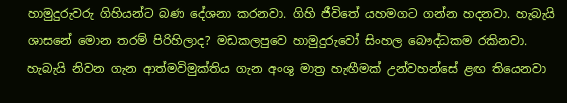හාමුදුරුවරු ගිහියන්ට බණ දේශනා කරනවා. ගිහි ජීවිතේ යහමගට ගන්න හදනවා. හැබැයි ශාසනේ මොන තරම් පිරිහිලාද? මඩකලපුවෙ හාමුදුරුවෝ සිංහල බෞද්ධකම රකිනවා. හැබැයි නිවන ගැන ආත්මවිමුක්තිය ගැන අංශු මාත්‍ර හැඟීමක් උන්වහන්සේ ළඟ තියෙනවා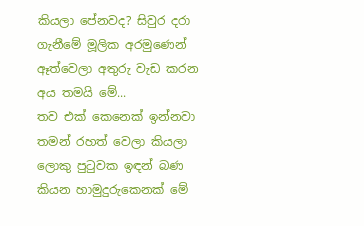කියලා පේනවද? සිවුර දරා ගැනීමේ මූලික අරමුණෙන් ඈත්වෙලා අතුරු වැඩ කරන අය තමයි මේ...
තව එක් කෙනෙක් ඉන්නවා තමන් රහත් වෙලා කියලා ලොකු පුටුවක ඉඳන් බණ කියන හාමුදුරුකෙනක් මේ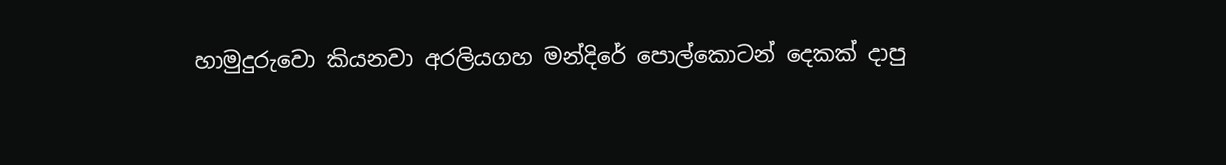හාමුදුරුවො කියනවා අරලියගහ මන්දිරේ පොල්කොටන් දෙකක් දාපු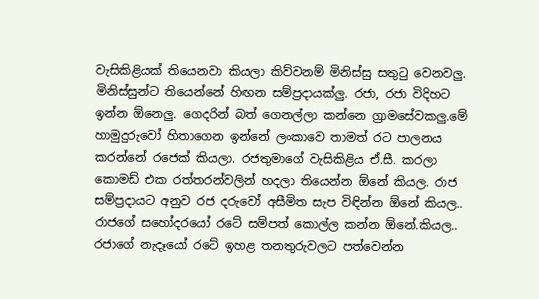වැසිකිළියක් තියෙනවා කියලා කිව්වනම් මිනිස්සු සතුටු වෙනවලු. මිනිස්සුන්ට තියෙන්නේ හිඟන සම්ප්‍රදායක්ලු. රජා, රජා විදිහට ඉන්න ඕනෙලු. ගෙදරින් බත් ගෙනල්ලා කන්නෙ ග්‍රාමසේවකලු.මේ හාමුදුරුවෝ හිතාගෙන ඉන්නේ ලංකාවෙ තාමත් රට පාලනය කරන්නේ රජෙක් කියලා. රජතුමාගේ වැසිකිළිය ඒ.සී. කරලා කොමඩ් එක රත්තරන්වලින් හදලා තියෙන්න ඕනේ කියල. රාජ සම්ප්‍රදායට අනුව රජ දරුවෝ අසීමිත සැප විඳින්න ඕනේ කියල.. රාජගේ සහෝදරයෝ රටේ සම්පත් කොල්ල කන්න ඕනේ.කියල.. රජාගේ නැදෑයෝ රටේ ඉහළ තනතුරුවලට පත්වෙන්න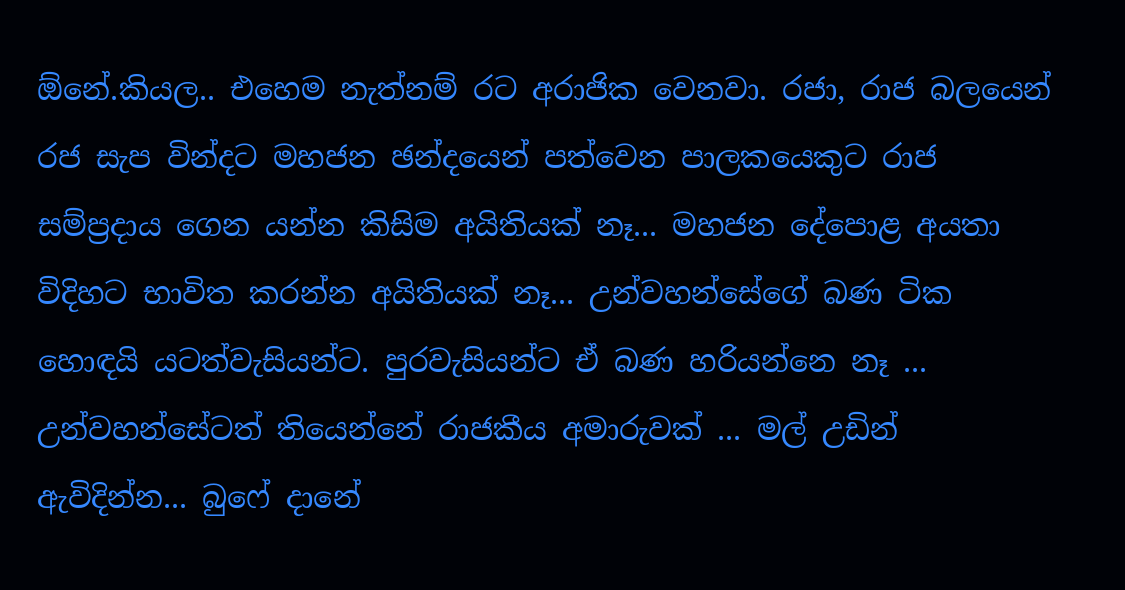ඕනේ.කියල.. එහෙම නැත්නම් රට අරාජික වෙනවා. රජා, රාජ බලයෙන් රජ සැප වින්දට මහජන ඡන්දයෙන් පත්වෙන පාලකයෙකුට රාජ සම්ප්‍රදාය ගෙන යන්න කිසිම අයිතියක් නෑ... මහජන දේපොළ අයතා විදිහට භාවිත කරන්න අයිතියක් නෑ... උන්වහන්සේගේ බණ ටික හොඳයි යටත්වැසියන්ට. පුරවැසියන්ට ඒ බණ හරියන්නෙ නෑ ... උන්වහන්සේටත් තියෙන්නේ රාජකීය අමාරුවක් ... මල් උඩින් ඇවිදින්න... බුෆේ දානේ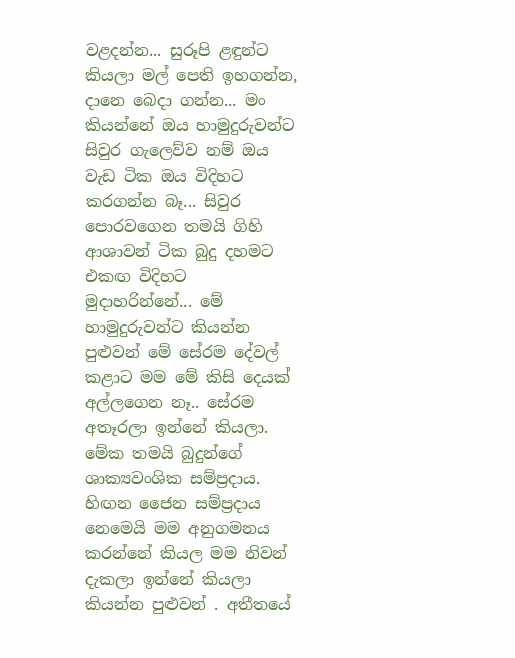වළදන්න... සුරූපි ළඳුන්ට කියලා මල් පෙති ඉහගන්න, දානෙ බෙදා ගන්න... මං කියන්නේ ඔය හාමුදුරුවන්ට සිවුර ගැලෙව්ව නම් ඔය වැඩ ටික ඔය විදිහට කරගන්න බෑ... සිවුර පොරවගෙන තමයි ගිහි ආශාවන් ටික බුදු දහමට එකඟ විදිහට මුදාහරින්නේ... මේ හාමුදුරුවන්ට කියන්න පුළුවන් මේ සේරම දේවල් කළාට මම මේ කිසි දෙයක් අල්ලගෙන නෑ.. සේරම අතෑරලා ඉන්නේ කියලා. මේක තමයි බුදුන්ගේ ශාක්‍යවංශික සම්ප්‍රදාය. හිඟන ජෛන සම්ප්‍රදාය නෙමෙයි මම අනුගමනය කරන්නේ කියල මම නිවන් දැකලා ඉන්නේ කියලා කියන්න පුළුවන් . අතීතයේ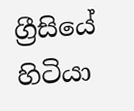ග්‍රීසියේ හිටියා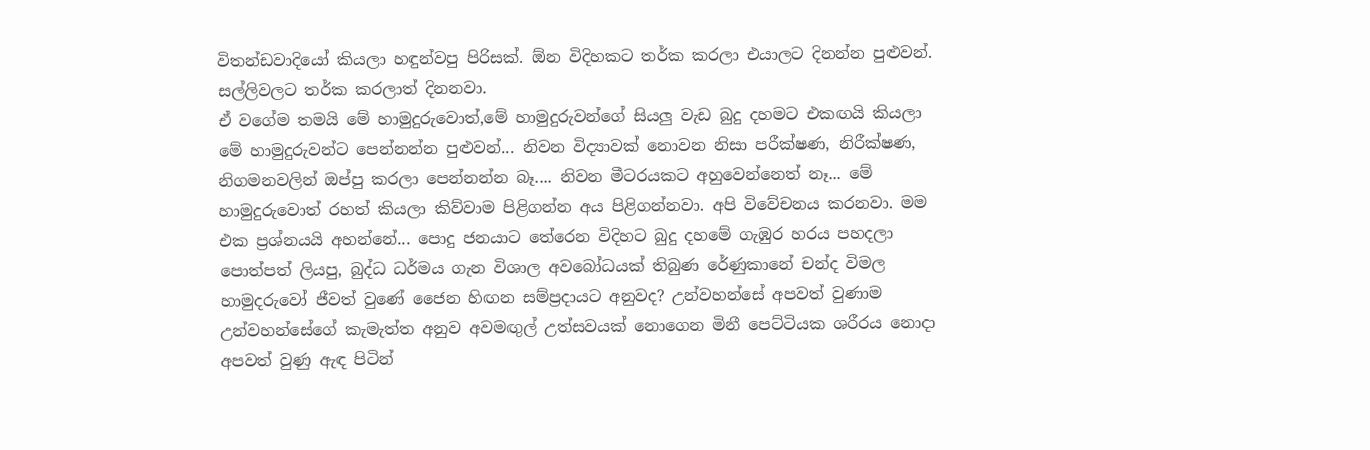විතන්ඩවාදියෝ කියලා හඳුන්වපු පිරිසක්. ඕන විදිහකට තර්ක කරලා එයාලට දිනන්න පුළුවන්. සල්ලිවලට තර්ක කරලාත් දිනනවා.
ඒ වගේම තමයි මේ හාමුදුරුවොත්,මේ හාමුදුරුවන්ගේ සියලු වැඩ බුදු දහමට එකඟයි කියලා මේ හාමුදුරුවන්ට පෙන්නන්න පුළුවන්... නිවන විද්‍යාවක් නොවන නිසා පරීක්ෂණ, නිරීක්ෂණ, නිගමනවලින් ඔප්පු කරලා පෙන්නන්න බෑ.... නිවන මීටරයකට අහුවෙන්නෙත් නෑ... මේ හාමුදුරුවොත් රහත් කියලා කිව්වාම පිළිගන්න අය පිළිගන්නවා. අපි විවේචනය කරනවා. මම එක ප්‍රශ්නයයි අහන්නේ... පොදු ජනයාට තේරෙන විදිහට බුදු දහමේ ගැඹුර හරය පහදලා පොත්පත් ලියපු, බුද්ධ ධර්මය ගැන විශාල අවබෝධයක් තිබුණ රේණුකානේ චන්ද විමල හාමුදරුවෝ ජීවත් වුණේ ජෛන හිඟන සම්ප්‍රදායට අනුවද? උන්වහන්සේ අපවත් වුණාම උන්වහන්සේගේ කැමැත්ත අනුව අවමඟුල් උත්සවයක් නොගෙන මිනී පෙට්ටියක ශරීරය නොදා අපවත් වුණු ඇඳ පිටින්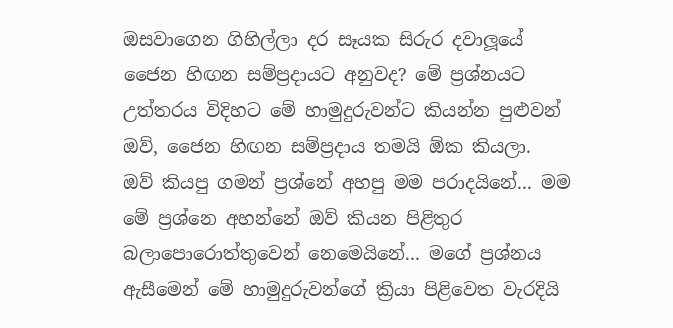ඔසවාගෙන ගිහිල්ලා දර සෑයක සිරුර දවාලූයේ ජෛන හිඟන සම්ප්‍රදායට අනුවද? මේ ප්‍රශ්නයට උත්තරය විදිහට මේ හාමුදුරුවන්ට කියන්න පුළුවන් ඔව්, ජෛන හිඟන සම්ප්‍රදාය තමයි ඕක කියලා.
ඔව් කියපු ගමන් ප්‍රශ්නේ අහපු මම පරාදයිනේ... මම මේ ප්‍රශ්නෙ අහන්නේ ඔව් කියන පිළිතුර බලාපොරොත්තුවෙන් නෙමෙයිනේ... මගේ ප්‍රශ්නය ඇසීමෙන් මේ හාමුදුරුවන්ගේ ක්‍රියා පිළිවෙත වැරදියි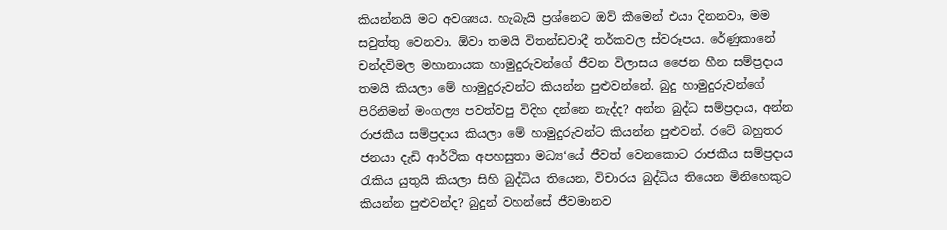කියන්නයි මට අවශ්‍යය. හැබැයි ප්‍රශ්නෙට ඔව් කීමෙන් එයා දිනනවා, මම සවුත්තු වෙනවා. ඕවා තමයි විතන්ඩවාදී තර්කවල ස්වරූපය. රේණුකානේ චන්දවිමල මහානායක හාමුදුරුවන්ගේ ජීවන විලාසය ජෛන හීන සම්ප්‍රදාය තමයි කියලා මේ හාමුදුරුවන්ට කියන්න පුළුවන්නේ. බුදු හාමුදුරුවන්ගේ පිරිනිමන් මංගල්‍ය පවත්වපු විදිහ දන්නෙ නැද්ද? අන්න බුද්ධ සම්ප්‍රදාය, අන්න රාජකීය සම්ප්‍රදාය කියලා මේ හාමුදුරුවන්ට කියන්න පුළුවන්. රටේ බහුතර ජනයා දැඩි ආර්ථික අපහසුතා මධ්‍ය‘යේ ජීවත් වෙනකොට රාජකීය සම්ප්‍රදාය රැකිය යුතුයි කියලා සිහි බුද්ධිය තියෙන, විචාරය බුද්ධිය තියෙන මිනිහෙකුට කියන්න පුළුවන්ද? බුදුන් වහන්සේ ජීවමානව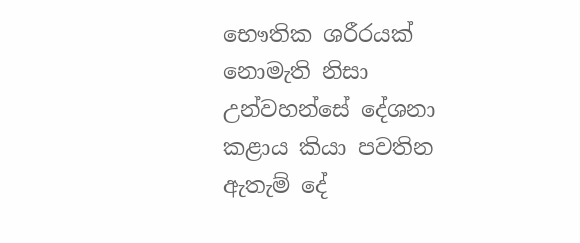භෞතික ශරීරයක් නොමැති නිසා උන්වහන්සේ දේශනා කළාය කියා පවතින ඇතැම් දේ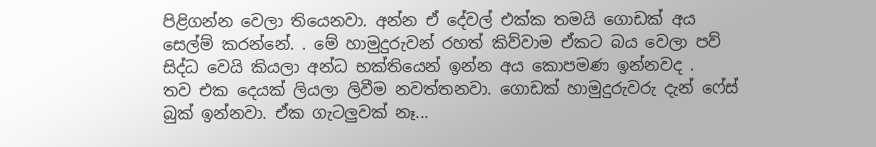පිළිගන්න වෙලා තියෙනවා. අන්න ඒ දේවල් එක්ක තමයි ගොඩක් අය සෙල්ම් කරන්නේ. . මේ හාමුදුරුවන් රහත් කිව්වාම ඒකට බය වෙලා පව් සිද්ධ වෙයි කියලා අන්ධ භක්තියෙන් ඉන්න අය කොපමණ ඉන්නවද .
තව එක දෙයක් ලියලා ලිවීම නවත්තනවා. ගොඩක් හාමුදුරුවරු දැන් ෆේස් බුක් ඉන්නවා. ඒක ගැටලුවක් නෑ...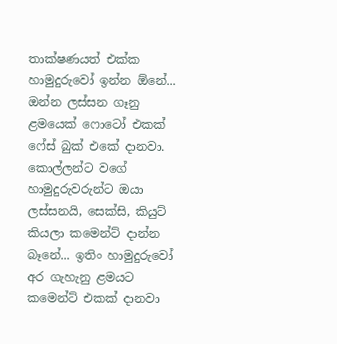තාක්ෂණයත් එක්ක හාමුදුරුවෝ ඉන්න ඕනේ... ඔන්න ලස්සන ගෑනු ළමයෙක් ෆොටෝ එකක් ෆේස් බුක් එකේ දානවා. කොල්ලන්ට වගේ හාමුදුරුවරුන්ට ඔයා ලස්සනයි, සෙක්සි, කියුට් කියලා කමෙන්ට් දාන්න බෑනේ... ඉතිං හාමුදුරුවෝ අර ගැහැනු ළමයට කමෙන්ට් එකක් දානවා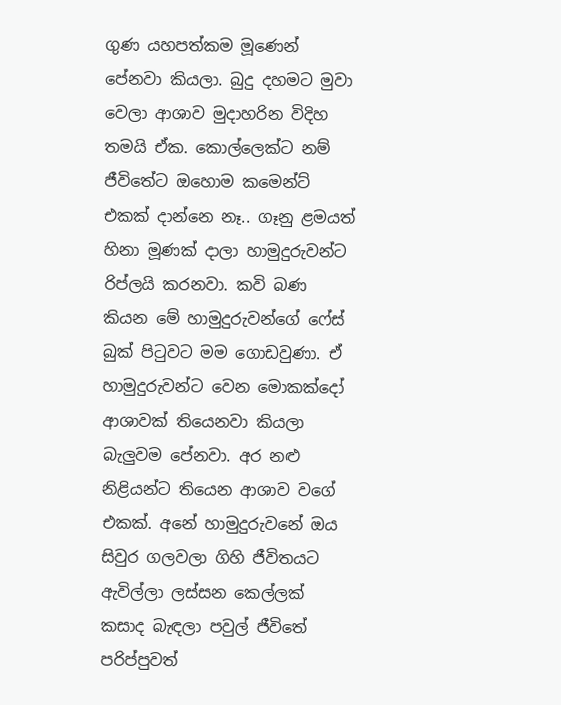ගුණ යහපත්කම මූණෙන් පේනවා කියලා. බුදු දහමට මුවා වෙලා ආශාව මුදාහරින විදිහ තමයි ඒක. කොල්ලෙක්ට නම් ජීවිතේට ඔහොම කමෙන්ට් එකක් දාන්නෙ නෑ.. ගෑනු ළමයත් හිනා මූණක් දාලා හාමුදුරුවන්ට රිප්ලයි කරනවා. කවි බණ කියන මේ හාමුදුරුවන්ගේ ෆේස් බුක් පිටුවට මම ගොඩවුණා. ඒ හාමුදුරුවන්ට වෙන මොකක්දෝ ආශාවක් තියෙනවා කියලා බැලුවම පේනවා. අර නළු නිළියන්ට තියෙන ආශාව වගේ එකක්. අනේ හාමුදුරුවනේ ඔය සිවුර ගලවලා ගිහි ජීවිතයට ඇවිල්ලා ලස්සන කෙල්ලක් කසාද බැඳලා පවුල් ජීවිතේ පරිප්පුවත්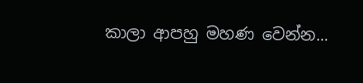කාලා ආපහු මහණ වෙන්න...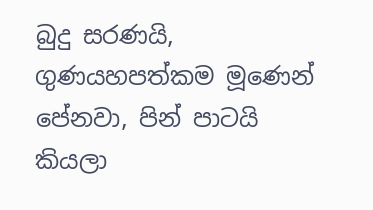බුදු සරණයි, ගුණයහපත්කම මූණෙන් පේනවා, පින් පාටයි කියලා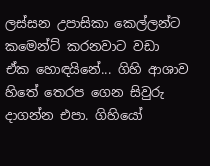ලස්සන උපාසිකා කෙල්ලන්ට කමෙන්ට් කරනවාට වඩා ඒක හොඳයිනේ... ගිහි ආශාව හිතේ තෙරප ගෙන සිවුරු දාගන්න එපා. ගිහියෝ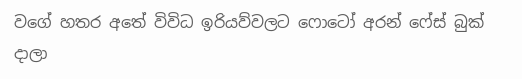වගේ හතර අතේ විවිධ ඉරියව්වලට ෆොටෝ අරන් ෆේස් බුක් දාලා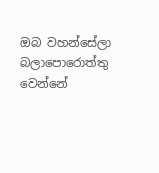ඔබ වහන්සේලා බලාපොරොත්තු වෙන්නේ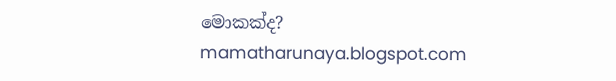මොකක්ද?
mamatharunaya.blogspot.com